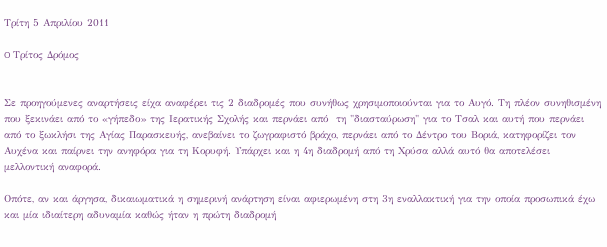Τρίτη 5 Απριλίου 2011

O Τρίτος Δρόμος


Σε προηγούμενες αναρτήσεις είχα αναφέρει τις 2 διαδρομές που συνήθως χρησιμοποιούνται για το Αυγό. Τη πλέον συνηθισμένη που ξεκινάει από το «γήπεδο» της Ιερατικής Σχολής και περνάει από  τη "διασταύρωση" για το Τσαλ και αυτή που περνάει από το ξωκλήσι της Αγίας Παρασκευής, ανεβαίνει το ζωγραφιστό βράχο, περνάει από το Δέντρο του Βοριά, κατηφορίζει τον Αυχένα και παίρνει την ανηφόρα για τη Κορυφή. Υπάρχει και η 4η διαδρομή από τη Χρύσα αλλά αυτό θα αποτελέσει μελλοντική αναφορά.

Οπότε, αν και άργησα, δικαιωματικά η σημερινή ανάρτηση είναι αφιερωμένη στη 3η εναλλακτική για την οποία προσωπικά έχω και μία ιδιαίτερη αδυναμία καθώς ήταν η πρώτη διαδρομή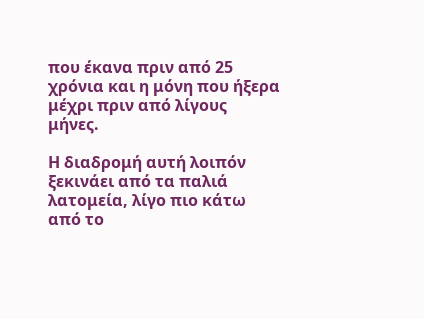που έκανα πριν από 25 χρόνια και η μόνη που ήξερα μέχρι πριν από λίγους μήνες.

Η διαδρομή αυτή λοιπόν ξεκινάει από τα παλιά λατομεία, λίγο πιο κάτω από το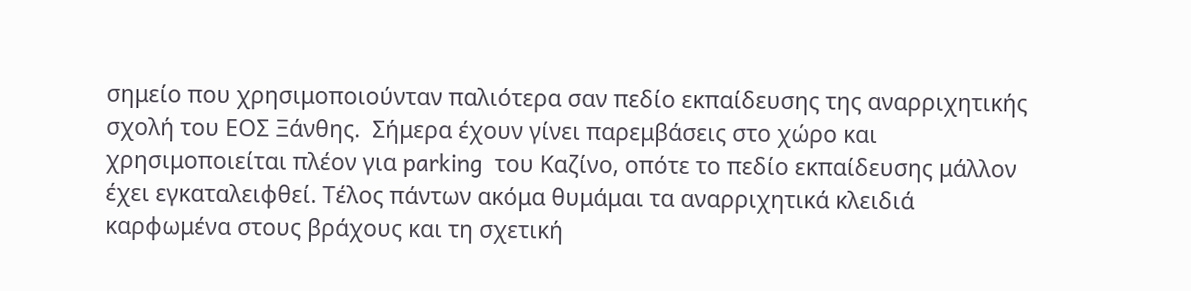σημείο που χρησιμοποιούνταν παλιότερα σαν πεδίο εκπαίδευσης της αναρριχητικής σχολή του ΕΟΣ Ξάνθης.  Σήμερα έχουν γίνει παρεμβάσεις στο χώρο και χρησιμοποιείται πλέον για parking  του Καζίνο, οπότε το πεδίο εκπαίδευσης μάλλον έχει εγκαταλειφθεί. Τέλος πάντων ακόμα θυμάμαι τα αναρριχητικά κλειδιά καρφωμένα στους βράχους και τη σχετική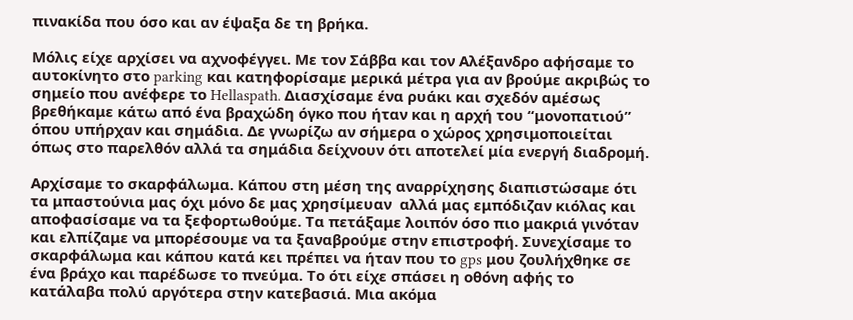πινακίδα που όσο και αν έψαξα δε τη βρήκα.

Μόλις είχε αρχίσει να αχνοφέγγει. Με τον Σάββα και τον Αλέξανδρο αφήσαμε το αυτοκίνητο στο parking και κατηφορίσαμε μερικά μέτρα για αν βρούμε ακριβώς το σημείο που ανέφερε το Hellaspath. Διασχίσαμε ένα ρυάκι και σχεδόν αμέσως βρεθήκαμε κάτω από ένα βραχώδη όγκο που ήταν και η αρχή του “μονοπατιού” όπου υπήρχαν και σημάδια. Δε γνωρίζω αν σήμερα ο χώρος χρησιμοποιείται όπως στο παρελθόν αλλά τα σημάδια δείχνουν ότι αποτελεί μία ενεργή διαδρομή.

Αρχίσαμε το σκαρφάλωμα. Κάπου στη μέση της αναρρίχησης διαπιστώσαμε ότι τα μπαστούνια μας όχι μόνο δε μας χρησίμευαν  αλλά μας εμπόδιζαν κιόλας και αποφασίσαμε να τα ξεφορτωθούμε. Τα πετάξαμε λοιπόν όσο πιο μακριά γινόταν και ελπίζαμε να μπορέσουμε να τα ξαναβρούμε στην επιστροφή. Συνεχίσαμε το σκαρφάλωμα και κάπου κατά κει πρέπει να ήταν που το gps μου ζουλήχθηκε σε ένα βράχο και παρέδωσε το πνεύμα. Το ότι είχε σπάσει η οθόνη αφής το κατάλαβα πολύ αργότερα στην κατεβασιά. Μια ακόμα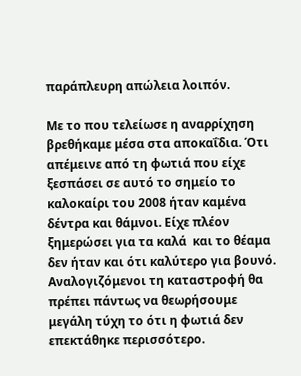παράπλευρη απώλεια λοιπόν.

Με το που τελείωσε η αναρρίχηση βρεθήκαμε μέσα στα αποκαΐδια. Ότι απέμεινε από τη φωτιά που είχε ξεσπάσει σε αυτό το σημείο το καλοκαίρι του 2008 ήταν καμένα δέντρα και θάμνοι. Είχε πλέον ξημερώσει για τα καλά  και το θέαμα δεν ήταν και ότι καλύτερο για βουνό. Αναλογιζόμενοι τη καταστροφή θα πρέπει πάντως να θεωρήσουμε μεγάλη τύχη το ότι η φωτιά δεν επεκτάθηκε περισσότερο.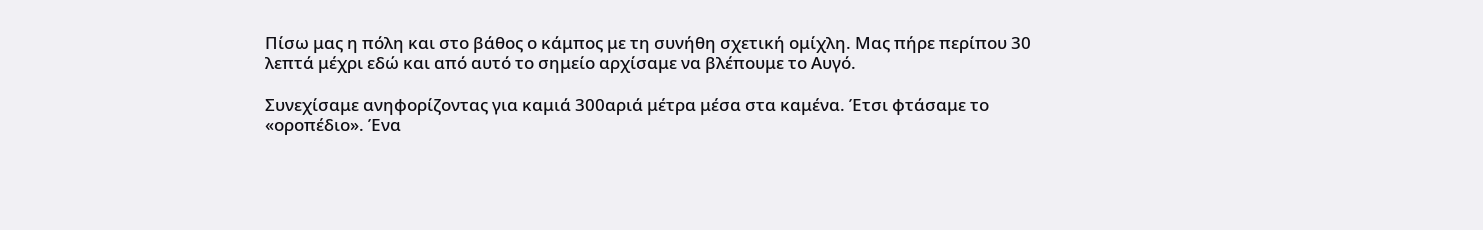Πίσω μας η πόλη και στο βάθος ο κάμπος με τη συνήθη σχετική ομίχλη. Μας πήρε περίπου 30 λεπτά μέχρι εδώ και από αυτό το σημείο αρχίσαμε να βλέπουμε το Αυγό.

Συνεχίσαμε ανηφορίζοντας για καμιά 300αριά μέτρα μέσα στα καμένα. Έτσι φτάσαμε το «οροπέδιο». Ένα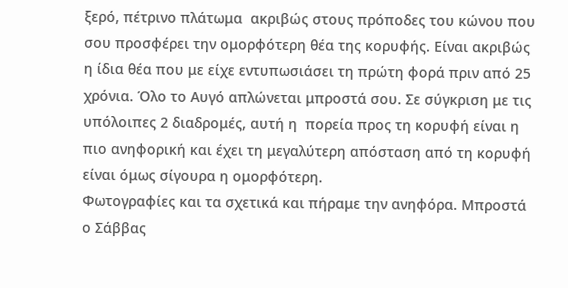ξερό, πέτρινο πλάτωμα  ακριβώς στους πρόποδες του κώνου που σου προσφέρει την ομορφότερη θέα της κορυφής. Είναι ακριβώς η ίδια θέα που με είχε εντυπωσιάσει τη πρώτη φορά πριν από 25 χρόνια. Όλο το Αυγό απλώνεται μπροστά σου. Σε σύγκριση με τις υπόλοιπες 2 διαδρομές, αυτή η  πορεία προς τη κορυφή είναι η πιο ανηφορική και έχει τη μεγαλύτερη απόσταση από τη κορυφή είναι όμως σίγουρα η ομορφότερη.
Φωτογραφίες και τα σχετικά και πήραμε την ανηφόρα. Μπροστά ο Σάββας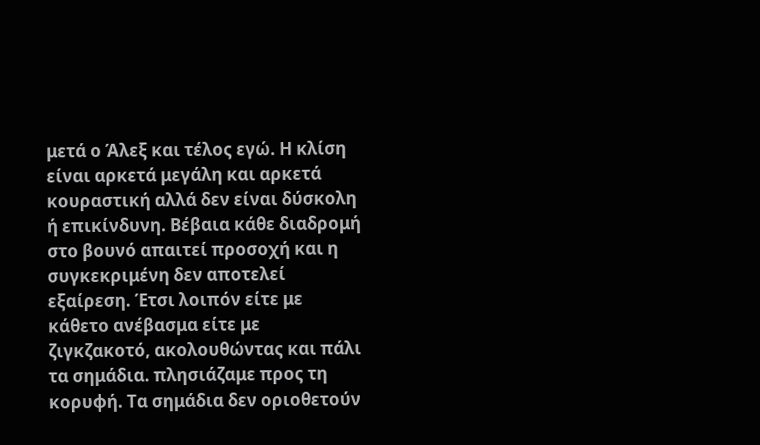μετά ο Άλεξ και τέλος εγώ. Η κλίση είναι αρκετά μεγάλη και αρκετά κουραστική αλλά δεν είναι δύσκολη ή επικίνδυνη. Βέβαια κάθε διαδρομή στο βουνό απαιτεί προσοχή και η συγκεκριμένη δεν αποτελεί εξαίρεση. Έτσι λοιπόν είτε με κάθετο ανέβασμα είτε με ζιγκζακοτό, ακολουθώντας και πάλι τα σημάδια. πλησιάζαμε προς τη κορυφή. Τα σημάδια δεν οριοθετούν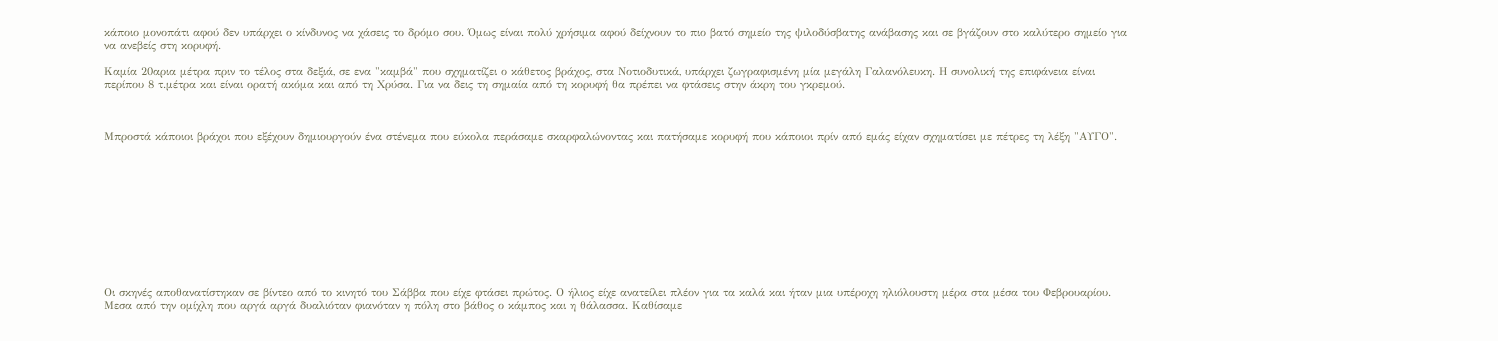κάποιο μονοπάτι αφού δεν υπάρχει ο κίνδυνος να χάσεις το δρόμο σου. Όμως είναι πολύ χρήσιμα αφού δείχνουν το πιο βατό σημείο της ψιλοδύσβατης ανάβασης και σε βγάζουν στο καλύτερο σημείο για να ανεβείς στη κορυφή.

Καμία 20αρια μέτρα πριν το τέλος στα δεξιά, σε ενα "καμβά" που σχηματίζει ο κάθετος βράχος, στα Νοτιοδυτικά, υπάρχει ζωγραφισμένη μία μεγάλη Γαλανόλευκη. Η συνολική της επιφάνεια είναι περίπου 8 τ.μέτρα και είναι ορατή ακόμα και από τη Χρύσα. Για να δεις τη σημαία από τη κορυφή θα πρέπει να φτάσεις στην άκρη του γκρεμού.



Μπροστά κάποιοι βράχοι που εξέχουν δημιουργούν ένα στένεμα που εύκολα περάσαμε σκαρφαλώνοντας και πατήσαμε κορυφή που κάποιοι πρίν από εμάς είχαν σχηματίσει με πέτρες τη λέξη "ΑΥΓΟ".











Οι σκηνές αποθανατίστηκαν σε βίντεο από το κινητό του Σάββα που είχε φτάσει πρώτος. Ο ήλιος είχε ανατείλει πλέον για τα καλά και ήταν μια υπέροχη ηλιόλουστη μέρα στα μέσα του Φεβρουαρίου. Μεσα από την ομίχλη που αργά αργά δυαλιόταν φιανόταν η πόλη στο βάθος ο κάμπος και η θάλασσα. Καθίσαμε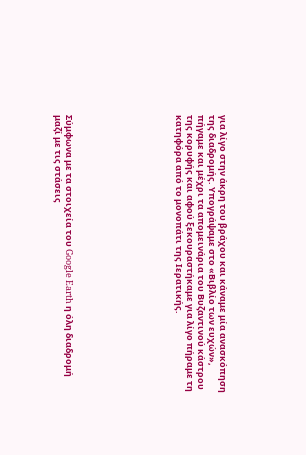για λίγο στην άκρη του βράχου και κάναμε μία ανασκόπηση της διαδρομής. Υπογράψαμε στο «Βιβλίο των ευχών», πήγαμε και μέχρι τα απομεινάρια του Βυζαντινού κάστρου της κορυφής και αφού ξεκουραστήκαμε για λίγο πήραμε τη κατηφόρα από το μονοπάτι της Ιερατικής.









Σύμφωνα με τα στοιχεία του Google Earth η όλη διαδρομή μαζί με τις στάσεις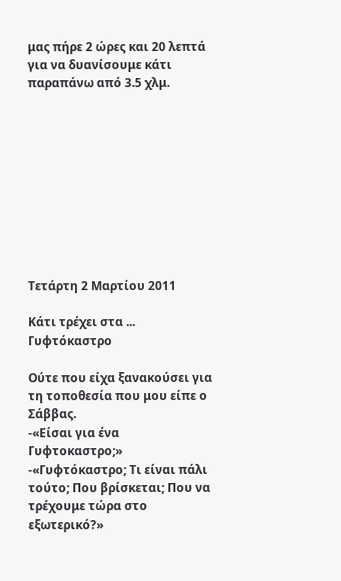μας πήρε 2 ώρες και 20 λεπτά για να δυανίσουμε κάτι παραπάνω από 3.5 χλμ.










Τετάρτη 2 Μαρτίου 2011

Κάτι τρέχει στα ... Γυφτόκαστρο

Ούτε που είχα ξανακούσει για τη τοποθεσία που μου είπε ο Σάββας.
-«Είσαι για ένα Γυφτοκαστρο;»
-«Γυφτόκαστρο; Τι είναι πάλι τούτο; Που βρίσκεται; Που να τρέχουμε τώρα στο εξωτερικό?»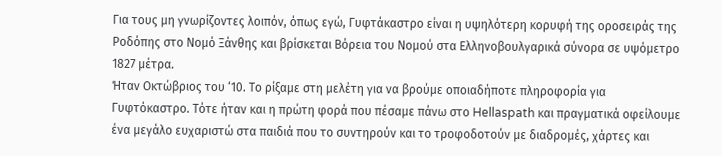Για τους μη γνωρίζοντες λοιπόν, όπως εγώ, Γυφτάκαστρο είναι η υψηλότερη κορυφή της οροσειράς της Ροδόπης στο Νομό Ξάνθης και βρίσκεται Βόρεια του Νομού στα Ελληνοβουλγαρικά σύνορα σε υψόμετρο 1827 μέτρα.
Ήταν Οκτώβριος του ‘10. Το ρίξαμε στη μελέτη για να βρούμε οποιαδήποτε πληροφορία για Γυφτόκαστρο. Τότε ήταν και η πρώτη φορά που πέσαμε πάνω στο Hellaspath και πραγματικά οφείλουμε ένα μεγάλο ευχαριστώ στα παιδιά που το συντηρούν και το τροφοδοτούν με διαδρομές, χάρτες και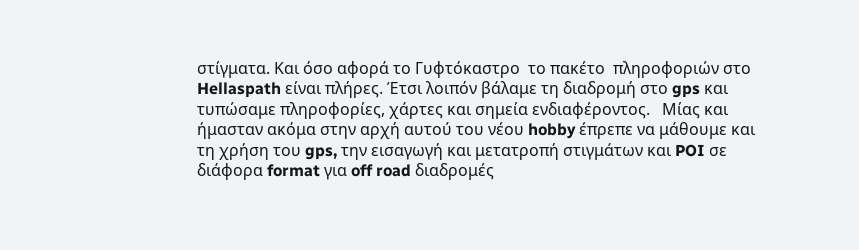στίγματα. Και όσο αφορά το Γυφτόκαστρο  το πακέτο  πληροφοριών στο Hellaspath είναι πλήρες. Έτσι λοιπόν βάλαμε τη διαδρομή στο gps και τυπώσαμε πληροφορίες, χάρτες και σημεία ενδιαφέροντος.   Μίας και ήμασταν ακόμα στην αρχή αυτού του νέου hobby έπρεπε να μάθουμε και τη χρήση του gps, την εισαγωγή και μετατροπή στιγμάτων και POI σε διάφορα format για off road διαδρομές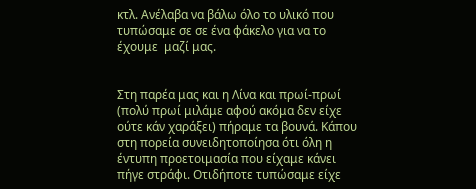κτλ. Ανέλαβα να βάλω όλο το υλικό που τυπώσαμε σε σε ένα φάκελο για να το έχουμε  μαζί μας.


Στη παρέα μας και η Λίνα και πρωί-πρωί (πολύ πρωί μιλάμε αφού ακόμα δεν είχε ούτε κάν χαράξει) πήραμε τα βουνά. Κάπου στη πορεία συνειδητοποίησα ότι όλη η έντυπη προετοιμασία που είχαμε κάνει πήγε στράφι. Οτιδήποτε τυπώσαμε είχε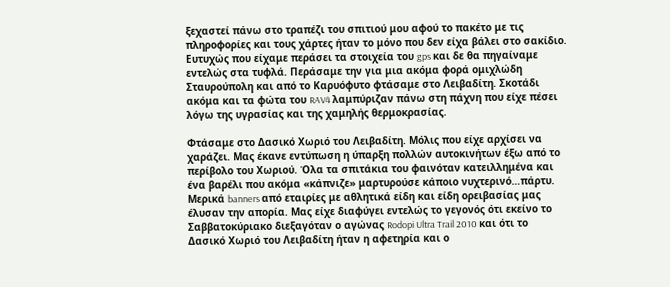ξεχαστεί πάνω στο τραπέζι του σπιτιού μου αφού το πακέτο με τις πληροφορίες και τους χάρτες ήταν το μόνο που δεν είχα βάλει στο σακίδιο. Ευτυχώς που είχαμε περάσει τα στοιχεία του gps και δε θα πηγαίναμε εντελώς στα τυφλά. Περάσαμε την για μια ακόμα φορά ομιχλώδη Σταυρούπολη και από το Καρυόφυτο φτάσαμε στο Λειβαδίτη. Σκοτάδι ακόμα και τα φώτα του RAV4 λαμπύριζαν πάνω στη πάχνη που είχε πέσει λόγω της υγρασίας και της χαμηλής θερμοκρασίας.

Φτάσαμε στο Δασικό Χωριό του Λειβαδίτη. Μόλις που είχε αρχίσει να χαράζει. Μας έκανε εντύπωση η ύπαρξη πολλών αυτοκινήτων έξω από το περίβολο του Χωριού. Όλα τα σπιτάκια του φαινόταν κατειλλημένα και ένα βαρέλι που ακόμα «κάπνιζε» μαρτυρούσε κάποιο νυχτερινό…πάρτυ. Μερικά banners από εταιρίες με αθλητικά είδη και είδη ορειβασίας μας έλυσαν την απορία. Μας είχε διαφύγει εντελώς το γεγονός ότι εκείνο το Σαββατοκύριακο διεξαγόταν ο αγώνας Rodopi Ultra Trail 2010 και ότι το Δασικό Χωριό του Λειβαδίτη ήταν η αφετηρία και ο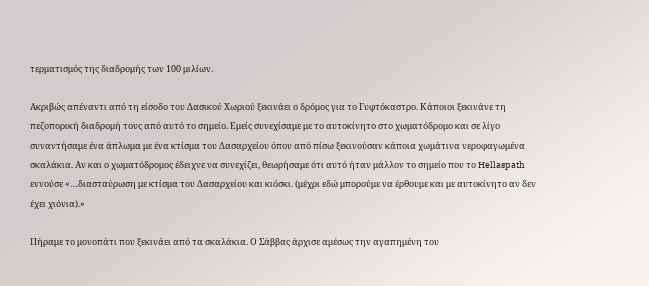τερματισμός της διαδρομής των 100 μιλίων.

Ακριβώς απέναντι από τη είσοδο του Δασικού Χωριού ξεκινάει ο δρόμος για το Γυφτόκαστρο. Κάποιοι ξεκινάνε τη πεζοπορική διαδρομή τους από αυτό το σημείο. Εμείς συνεχίσαμε με το αυτοκίνητο στο χωματόδρομο και σε λίγο συναντήσαμε ένα άπλωμα με ένα κτίσμα του Δασαρχείου όπου από πίσω ξεκινούσαν κάποια χωμάτινα νεροφαγωμένα σκαλάκια. Αν και ο χωματόδρομος έδειχνε να συνεχίζει, θεωρήσαμε ότι αυτό ήταν μάλλον το σημείο που το Hellaspath εννούσε «…διασταύρωση με κτίσμα του Δασαρχείου και κιόσκι. (μέχρι εδώ μπορούμε να έρθουμε και με αυτοκίνητο αν δεν έχει χιόνια).»

Πήραμε το μονοπάτι που ξεκινάει από τα σκαλάκια. Ο Σάββας άρχισε αμέσως την αγαπημένη του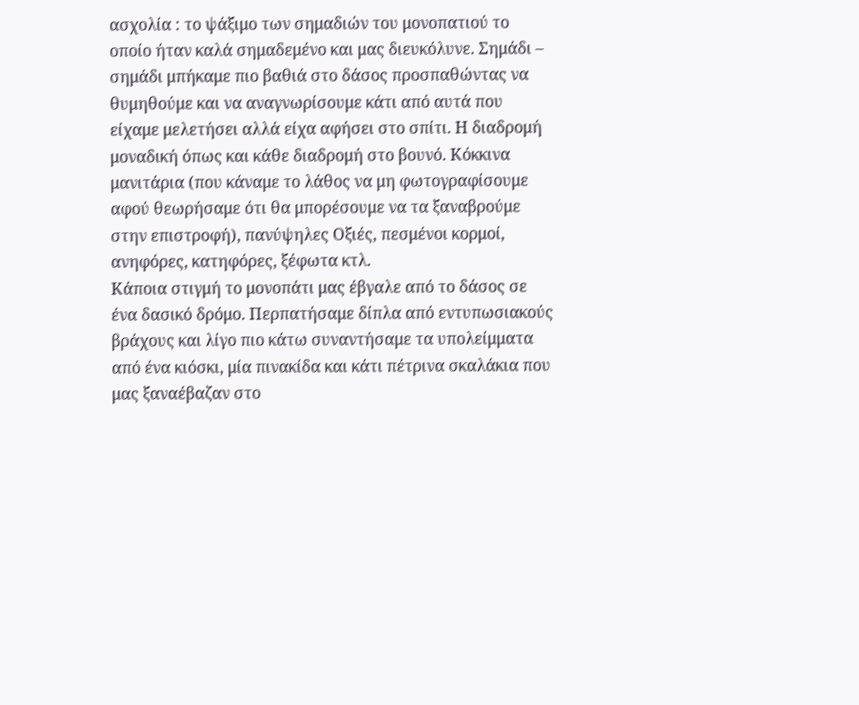ασχολία : το ψάξιμο των σημαδιών του μονοπατιού το οποίο ήταν καλά σημαδεμένο και μας διευκόλυνε. Σημάδι – σημάδι μπήκαμε πιο βαθιά στο δάσος προσπαθώντας να θυμηθούμε και να αναγνωρίσουμε κάτι από αυτά που είχαμε μελετήσει αλλά είχα αφήσει στο σπίτι. Η διαδρομή μοναδική όπως και κάθε διαδρομή στο βουνό. Κόκκινα μανιτάρια (που κάναμε το λάθος να μη φωτογραφίσουμε αφού θεωρήσαμε ότι θα μπορέσουμε να τα ξαναβρούμε στην επιστροφή), πανύψηλες Οξιές, πεσμένοι κορμοί, ανηφόρες, κατηφόρες, ξέφωτα κτλ.
Κάποια στιγμή το μονοπάτι μας έβγαλε από το δάσος σε ένα δασικό δρόμο. Περπατήσαμε δίπλα από εντυπωσιακούς βράχους και λίγο πιο κάτω συναντήσαμε τα υπολείμματα από ένα κιόσκι, μία πινακίδα και κάτι πέτρινα σκαλάκια που μας ξαναέβαζαν στο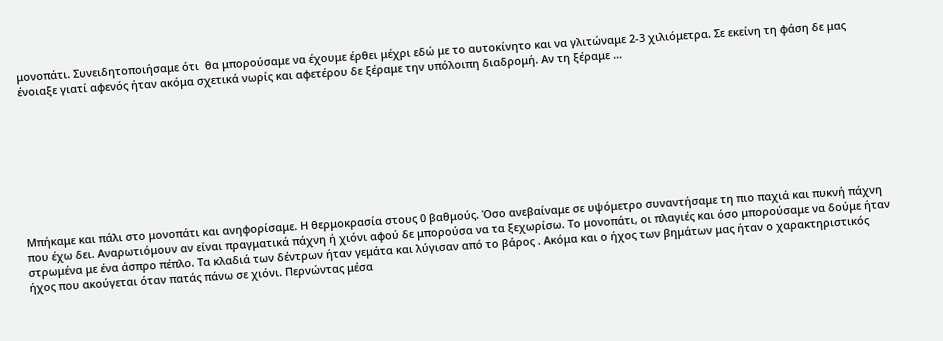μονοπάτι. Συνειδητοποιήσαμε ότι  θα μπορούσαμε να έχουμε έρθει μέχρι εδώ με το αυτοκίνητο και να γλιτώναμε 2-3 χιλιόμετρα. Σε εκείνη τη φάση δε μας ένοιαξε γιατί αφενός ήταν ακόμα σχετικά νωρίς και αφετέρου δε ξέραμε την υπόλοιπη διαδρομή. Αν τη ξέραμε …









Μπήκαμε και πάλι στο μονοπάτι και ανηφορίσαμε. Η θερμοκρασία στους 0 βαθμούς. Όσο ανεβαίναμε σε υψόμετρο συναντήσαμε τη πιο παχιά και πυκνή πάχνη που έχω δει. Αναρωτιόμουν αν είναι πραγματικά πάχνη ή χιόνι αφού δε μπορούσα να τα ξεχωρίσω. Το μονοπάτι, οι πλαγιές και όσο μπορούσαμε να δούμε ήταν στρωμένα με ένα άσπρο πέπλο. Τα κλαδιά των δέντρων ήταν γεμάτα και λύγισαν από το βάρος . Ακόμα και ο ήχος των βημάτων μας ήταν ο χαρακτηριστικός ήχος που ακούγεται όταν πατάς πάνω σε χιόνι. Περνώντας μέσα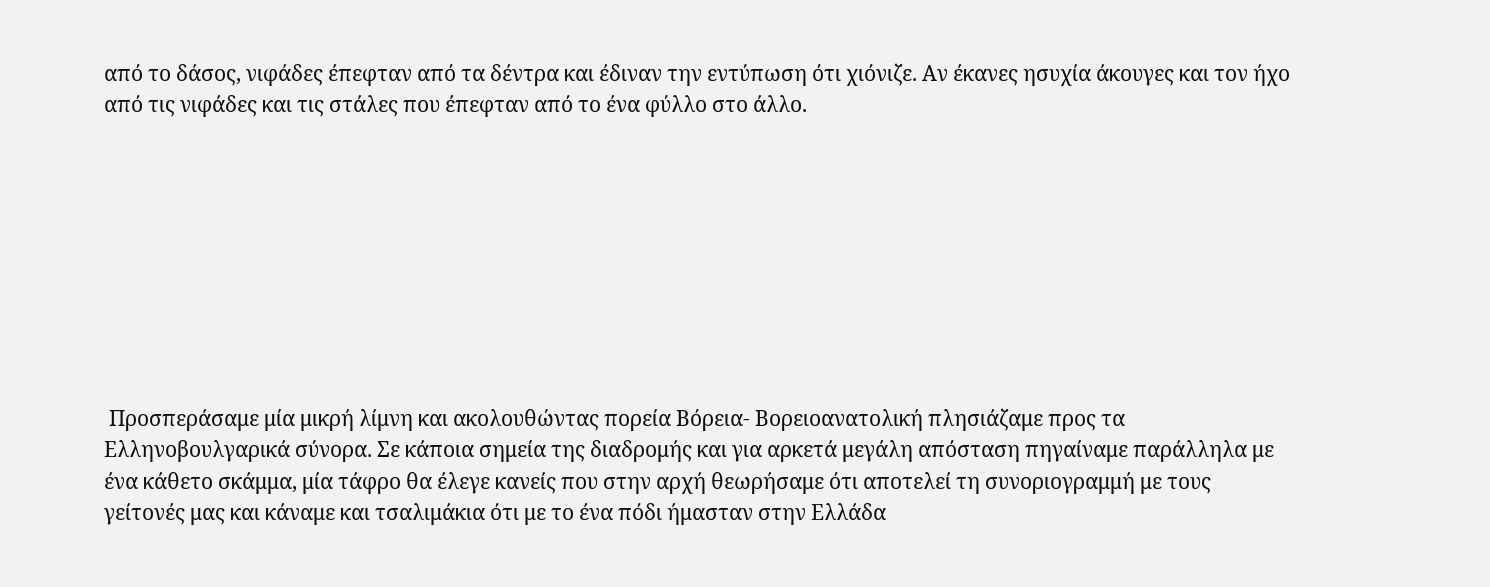από το δάσος, νιφάδες έπεφταν από τα δέντρα και έδιναν την εντύπωση ότι χιόνιζε. Αν έκανες ησυχία άκουγες και τον ήχο από τις νιφάδες και τις στάλες που έπεφταν από το ένα φύλλο στο άλλο.









 Προσπεράσαμε μία μικρή λίμνη και ακολουθώντας πορεία Βόρεια- Βορειοανατολική πλησιάζαμε προς τα Ελληνοβουλγαρικά σύνορα. Σε κάποια σημεία της διαδρομής και για αρκετά μεγάλη απόσταση πηγαίναμε παράλληλα με ένα κάθετο σκάμμα, μία τάφρο θα έλεγε κανείς που στην αρχή θεωρήσαμε ότι αποτελεί τη συνοριογραμμή με τους γείτονές μας και κάναμε και τσαλιμάκια ότι με το ένα πόδι ήμασταν στην Ελλάδα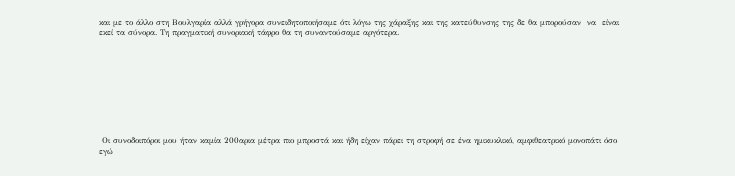και με το άλλο στη Βουλγαρία αλλά γρήγορα συνειδητοποιήσαμε ότι λόγω της χάραξης και της κατεύθυνσης της δε θα μπορούσαν  να  είναι εκεί τα σύνορα. Τη πραγματική συνοριακή τάφρο θα τη συναντούσαμε αργότερα.









 Οι συνοδοιπόροι μου ήταν καμία 200αρια μέτρα πιο μπροστά και ήδη είχαν πάρει τη στροφή σε ένα ημικυκλικό, αμφιθεατρικό μονοπάτι όσο εγώ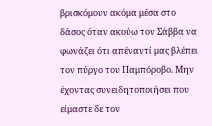βρισκόμουν ακόμα μέσα στο δάσος όταν ακούω τον Σάββα να φωνάζει ότι απέναντί μας βλέπει τον πύργο του Παμπόροβο. Μην έχοντας συνειδητοποιήσει που είμαστε δε τον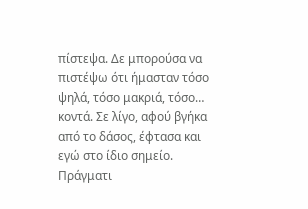πίστεψα. Δε μπορούσα να πιστέψω ότι ήμασταν τόσο ψηλά, τόσο μακριά, τόσο… κοντά. Σε λίγο, αφού βγήκα από το δάσος, έφτασα και εγώ στο ίδιο σημείο. Πράγματι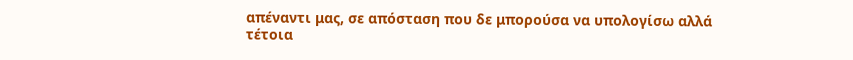απέναντι μας, σε απόσταση που δε μπορούσα να υπολογίσω αλλά τέτοια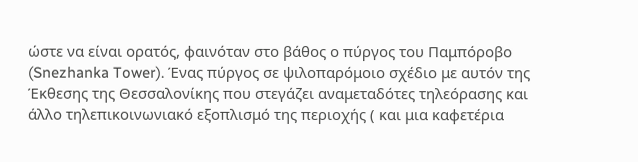ώστε να είναι ορατός, φαινόταν στο βάθος ο πύργος του Παμπόροβο (Snezhanka Tower). Ένας πύργος σε ψιλοπαρόμοιο σχέδιο με αυτόν της Έκθεσης της Θεσσαλονίκης που στεγάζει αναμεταδότες τηλεόρασης και άλλο τηλεπικοινωνιακό εξοπλισμό της περιοχής ( και μια καφετέρια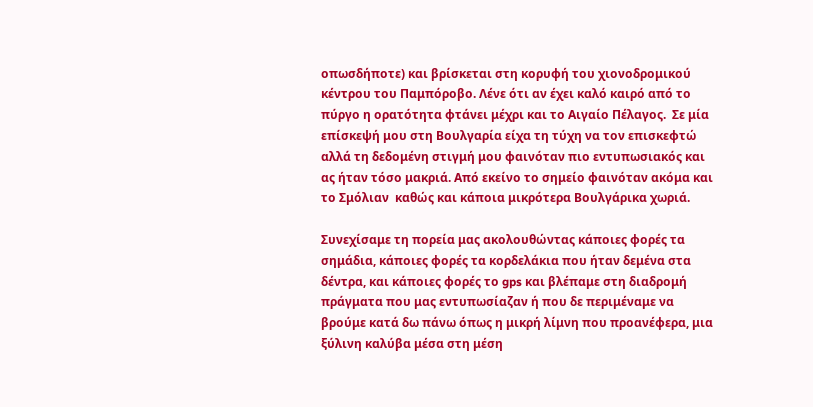οπωσδήποτε) και βρίσκεται στη κορυφή του χιονοδρομικού κέντρου του Παμπόροβο. Λένε ότι αν έχει καλό καιρό από το πύργο η ορατότητα φτάνει μέχρι και το Αιγαίο Πέλαγος.  Σε μία επίσκεψή μου στη Βουλγαρία είχα τη τύχη να τον επισκεφτώ αλλά τη δεδομένη στιγμή μου φαινόταν πιο εντυπωσιακός και ας ήταν τόσο μακριά. Από εκείνο το σημείο φαινόταν ακόμα και το Σμόλιαν  καθώς και κάποια μικρότερα Βουλγάρικα χωριά.

Συνεχίσαμε τη πορεία μας ακολουθώντας κάποιες φορές τα σημάδια, κάποιες φορές τα κορδελάκια που ήταν δεμένα στα δέντρα, και κάποιες φορές το gps και βλέπαμε στη διαδρομή πράγματα που μας εντυπωσίαζαν ή που δε περιμέναμε να βρούμε κατά δω πάνω όπως η μικρή λίμνη που προανέφερα, μια ξύλινη καλύβα μέσα στη μέση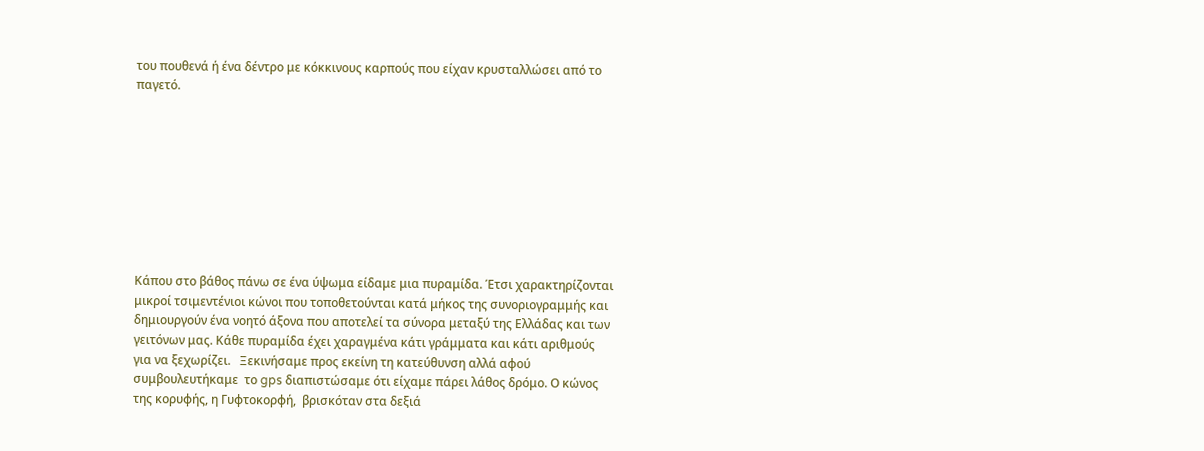του πουθενά ή ένα δέντρο με κόκκινους καρπούς που είχαν κρυσταλλώσει από το παγετό.









Κάπου στο βάθος πάνω σε ένα ύψωμα είδαμε μια πυραμίδα. Έτσι χαρακτηρίζονται μικροί τσιμεντένιοι κώνοι που τοποθετούνται κατά μήκος της συνοριογραμμής και δημιουργούν ένα νοητό άξονα που αποτελεί τα σύνορα μεταξύ της Ελλάδας και των γειτόνων μας. Κάθε πυραμίδα έχει χαραγμένα κάτι γράμματα και κάτι αριθμούς για να ξεχωρίζει.   Ξεκινήσαμε προς εκείνη τη κατεύθυνση αλλά αφού συμβουλευτήκαμε  το gps διαπιστώσαμε ότι είχαμε πάρει λάθος δρόμο. Ο κώνος της κορυφής, η Γυφτοκορφή,  βρισκόταν στα δεξιά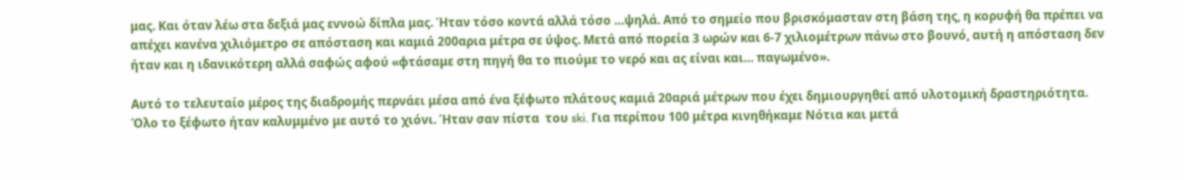μας. Και όταν λέω στα δεξιά μας εννοώ δίπλα μας. Ήταν τόσο κοντά αλλά τόσο …ψηλά. Από το σημείο που βρισκόμασταν στη βάση της, η κορυφή θα πρέπει να απέχει κανένα χιλιόμετρο σε απόσταση και καμιά 200αρια μέτρα σε ύψος. Μετά από πορεία 3 ωρών και 6-7 χιλιομέτρων πάνω στο βουνό, αυτή η απόσταση δεν ήταν και η ιδανικότερη αλλά σαφώς αφού «φτάσαμε στη πηγή θα το πιούμε το νερό και ας είναι και… παγωμένο».

Αυτό το τελευταίο μέρος της διαδρομής περνάει μέσα από ένα ξέφωτο πλάτους καμιά 20αριά μέτρων που έχει δημιουργηθεί από υλοτομική δραστηριότητα. Όλο το ξέφωτο ήταν καλυμμένο με αυτό το χιόνι. Ήταν σαν πίστα  του ski. Για περίπου 100 μέτρα κινηθήκαμε Νότια και μετά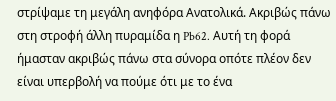στρίψαμε τη μεγάλη ανηφόρα Ανατολικά. Ακριβώς πάνω στη στροφή άλλη πυραμίδα η Pb62. Αυτή τη φορά ήμασταν ακριβώς πάνω στα σύνορα οπότε πλέον δεν είναι υπερβολή να πούμε ότι με το ένα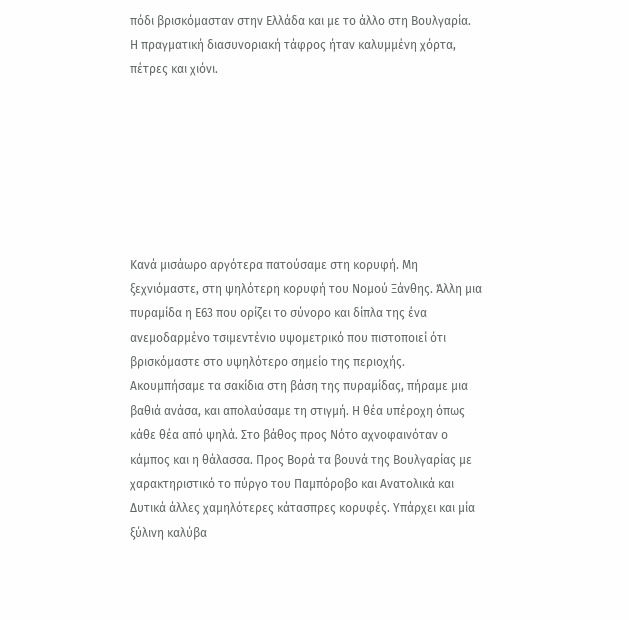πόδι βρισκόμασταν στην Ελλάδα και με το άλλο στη Βουλγαρία.  Η πραγματική διασυνοριακή τάφρος ήταν καλυμμένη χόρτα, πέτρες και χιόνι.







Κανά μισάωρο αργότερα πατούσαμε στη κορυφή. Μη ξεχνιόμαστε, στη ψηλότερη κορυφή του Νομού Ξάνθης. Άλλη μια πυραμίδα η Ε63 που ορίζει το σύνορο και δίπλα της ένα ανεμοδαρμένο τσιμεντένιο υψομετρικό που πιστοποιεί ότι βρισκόμαστε στο υψηλότερο σημείο της περιοχής. Ακουμπήσαμε τα σακίδια στη βάση της πυραμίδας, πήραμε μια βαθιά ανάσα, και απολαύσαμε τη στιγμή. Η θέα υπέροχη όπως κάθε θέα από ψηλά. Στο βάθος προς Νότο αχνοφαινόταν ο κάμπος και η θάλασσα. Προς Βορά τα βουνά της Βουλγαρίας με χαρακτηριστικό το πύργο του Παμπόροβο και Ανατολικά και Δυτικά άλλες χαμηλότερες κάτασπρες κορυφές. Υπάρχει και μία ξύλινη καλύβα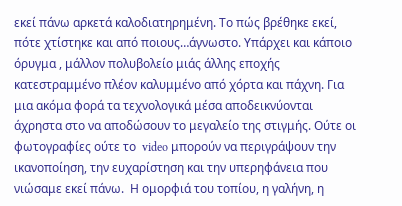εκεί πάνω αρκετά καλοδιατηρημένη. Το πώς βρέθηκε εκεί, πότε χτίστηκε και από ποιους…άγνωστο. Υπάρχει και κάποιο όρυγμα , μάλλον πολυβολείο μιάς άλλης εποχής κατεστραμμένο πλέον καλυμμένο από χόρτα και πάχνη. Για μια ακόμα φορά τα τεχνολογικά μέσα αποδεικνύονται άχρηστα στο να αποδώσουν το μεγαλείο της στιγμής. Ούτε οι φωτογραφίες ούτε το  video μπορούν να περιγράψουν την ικανοποίηση, την ευχαρίστηση και την υπερηφάνεια που νιώσαμε εκεί πάνω.  Η ομορφιά του τοπίου, η γαλήνη, η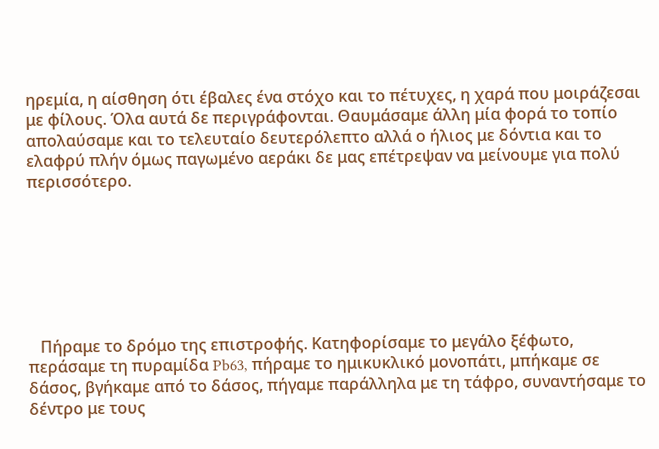ηρεμία, η αίσθηση ότι έβαλες ένα στόχο και το πέτυχες, η χαρά που μοιράζεσαι με φίλους. Όλα αυτά δε περιγράφονται. Θαυμάσαμε άλλη μία φορά το τοπίο απολαύσαμε και το τελευταίο δευτερόλεπτο αλλά ο ήλιος με δόντια και το ελαφρύ πλήν όμως παγωμένο αεράκι δε μας επέτρεψαν να μείνουμε για πολύ περισσότερο.







   Πήραμε το δρόμο της επιστροφής. Κατηφορίσαμε το μεγάλο ξέφωτο, περάσαμε τη πυραμίδα Pb63, πήραμε το ημικυκλικό μονοπάτι, μπήκαμε σε δάσος, βγήκαμε από το δάσος, πήγαμε παράλληλα με τη τάφρο, συναντήσαμε το δέντρο με τους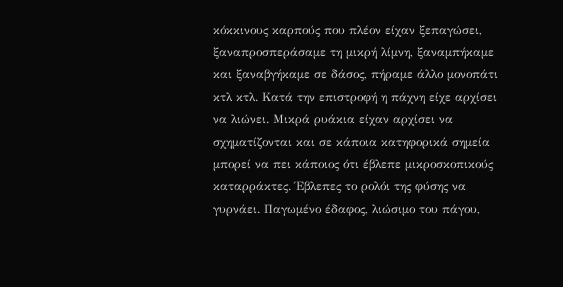κόκκινους καρπούς που πλέον είχαν ξεπαγώσει, ξαναπροσπεράσαμε τη μικρή λίμνη, ξαναμπήκαμε και ξαναβγήκαμε σε δάσος, πήραμε άλλο μονοπάτι κτλ κτλ. Κατά την επιστροφή η πάχνη είχε αρχίσει να λιώνει. Μικρά ρυάκια είχαν αρχίσει να σχηματίζονται και σε κάποια κατηφορικά σημεία μπορεί να πει κάποιος ότι έβλεπε μικροσκοπικούς καταρράκτες. Έβλεπες το ρολόι της φύσης να γυρνάει. Παγωμένο έδαφος, λιώσιμο του πάγου,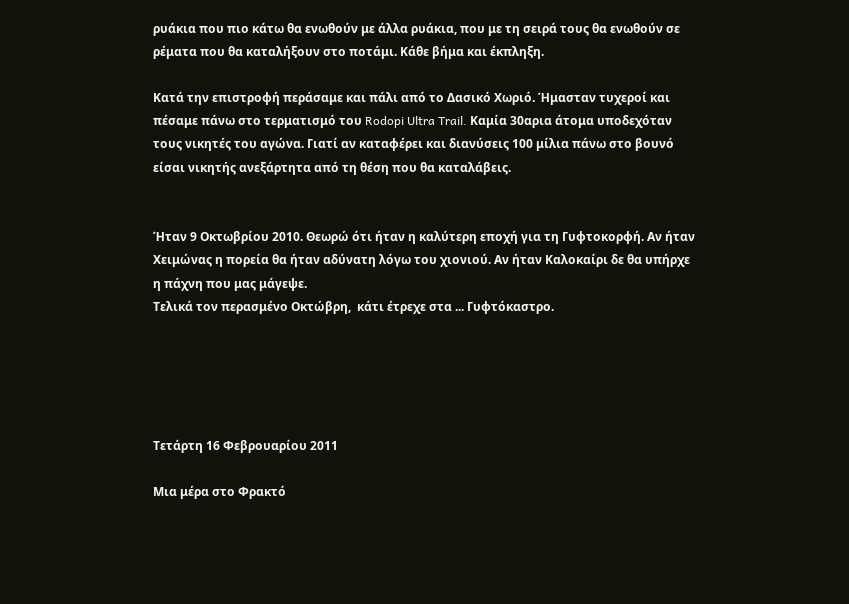ρυάκια που πιο κάτω θα ενωθούν με άλλα ρυάκια, που με τη σειρά τους θα ενωθούν σε ρέματα που θα καταλήξουν στο ποτάμι. Κάθε βήμα και έκπληξη.

Κατά την επιστροφή περάσαμε και πάλι από το Δασικό Χωριό. Ήμασταν τυχεροί και πέσαμε πάνω στο τερματισμό του Rodopi Ultra Trail. Καμία 30αρια άτομα υποδεχόταν τους νικητές του αγώνα. Γιατί αν καταφέρει και διανύσεις 100 μίλια πάνω στο βουνό είσαι νικητής ανεξάρτητα από τη θέση που θα καταλάβεις.


Ήταν 9 Οκτωβρίου 2010. Θεωρώ ότι ήταν η καλύτερη εποχή για τη Γυφτοκορφή. Αν ήταν Χειμώνας η πορεία θα ήταν αδύνατη λόγω του χιονιού. Αν ήταν Καλοκαίρι δε θα υπήρχε η πάχνη που μας μάγεψε.
Τελικά τον περασμένο Οκτώβρη,  κάτι έτρεχε στα ... Γυφτόκαστρο.





Τετάρτη 16 Φεβρουαρίου 2011

Μια μέρα στο Φρακτό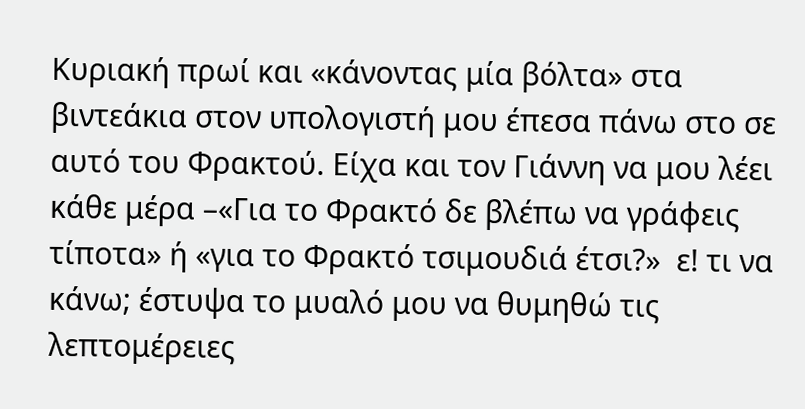Κυριακή πρωί και «κάνοντας μία βόλτα» στα βιντεάκια στον υπολογιστή μου έπεσα πάνω στο σε αυτό του Φρακτού. Είχα και τον Γιάννη να μου λέει κάθε μέρα –«Για το Φρακτό δε βλέπω να γράφεις τίποτα» ή «για το Φρακτό τσιμουδιά έτσι?»  ε! τι να κάνω; έστυψα το μυαλό μου να θυμηθώ τις λεπτομέρειες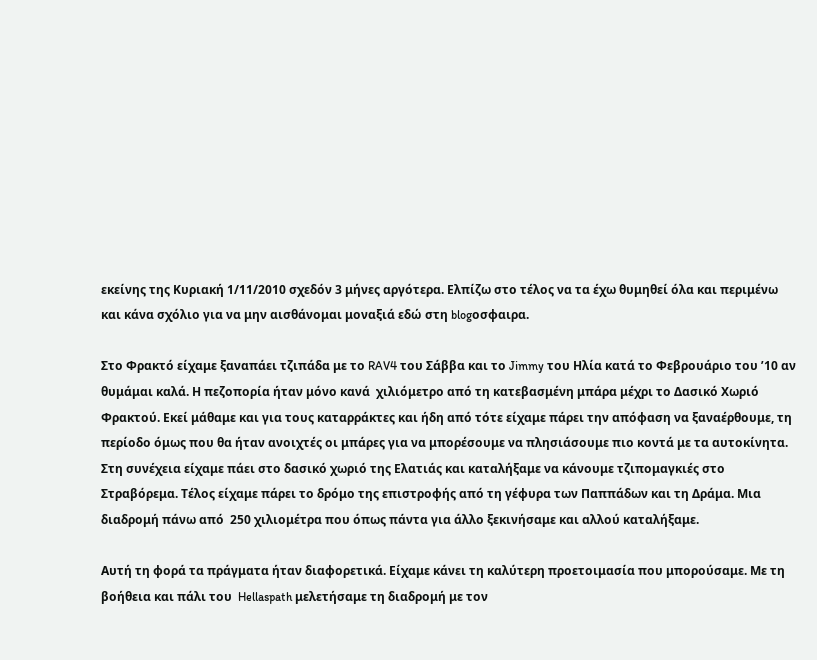εκείνης της Κυριακή 1/11/2010 σχεδόν 3 μήνες αργότερα. Ελπίζω στο τέλος να τα έχω θυμηθεί όλα και περιμένω και κάνα σχόλιο για να μην αισθάνομαι μοναξιά εδώ στη blogοσφαιρα.

Στο Φρακτό είχαμε ξαναπάει τζιπάδα με το RAV4 του Σάββα και το Jimmy του Ηλία κατά το Φεβρουάριο του ’10 αν θυμάμαι καλά. Η πεζοπορία ήταν μόνο κανά  χιλιόμετρο από τη κατεβασμένη μπάρα μέχρι το Δασικό Χωριό Φρακτού. Εκεί μάθαμε και για τους καταρράκτες και ήδη από τότε είχαμε πάρει την απόφαση να ξαναέρθουμε, τη περίοδο όμως που θα ήταν ανοιχτές οι μπάρες για να μπορέσουμε να πλησιάσουμε πιο κοντά με τα αυτοκίνητα. Στη συνέχεια είχαμε πάει στο δασικό χωριό της Ελατιάς και καταλήξαμε να κάνουμε τζιπομαγκιές στο Στραβόρεμα. Τέλος είχαμε πάρει το δρόμο της επιστροφής από τη γέφυρα των Παππάδων και τη Δράμα. Μια διαδρομή πάνω από  250 χιλιομέτρα που όπως πάντα για άλλο ξεκινήσαμε και αλλού καταλήξαμε.

Αυτή τη φορά τα πράγματα ήταν διαφορετικά. Είχαμε κάνει τη καλύτερη προετοιμασία που μπορούσαμε. Με τη βοήθεια και πάλι του  Hellaspath μελετήσαμε τη διαδρομή με τον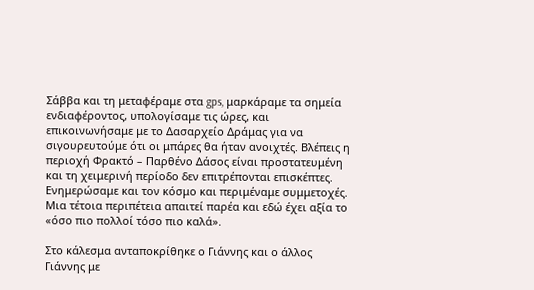Σάββα και τη μεταφέραμε στα gps, μαρκάραμε τα σημεία ενδιαφέροντος, υπολογίσαμε τις ώρες, και επικοινωνήσαμε με το Δασαρχείο Δράμας για να σιγουρευτούμε ότι οι μπάρες θα ήταν ανοιχτές. Βλέπεις η περιοχή Φρακτό – Παρθένο Δάσος είναι προστατευμένη και τη χειμερινή περίοδο δεν επιτρέπονται επισκέπτες. Ενημερώσαμε και τον κόσμο και περιμέναμε συμμετοχές. Μια τέτοια περιπέτεια απαιτεί παρέα και εδώ έχει αξία το «όσο πιο πολλοί τόσο πιο καλά».

Στο κάλεσμα ανταποκρίθηκε ο Γιάννης και ο άλλος Γιάννης με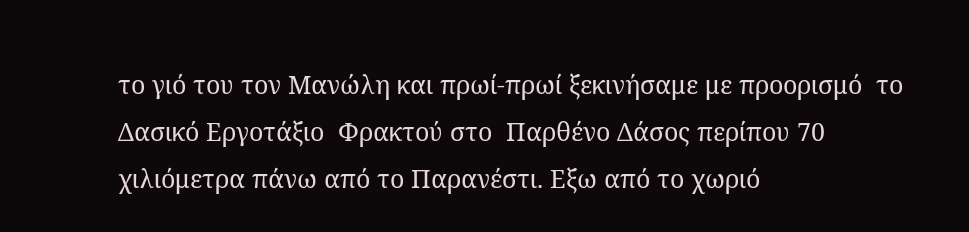το γιό του τον Μανώλη και πρωί-πρωί ξεκινήσαμε με προορισμό  το Δασικό Εργοτάξιο  Φρακτού στο  Παρθένο Δάσος περίπου 70 χιλιόμετρα πάνω από το Παρανέστι. Εξω από το χωριό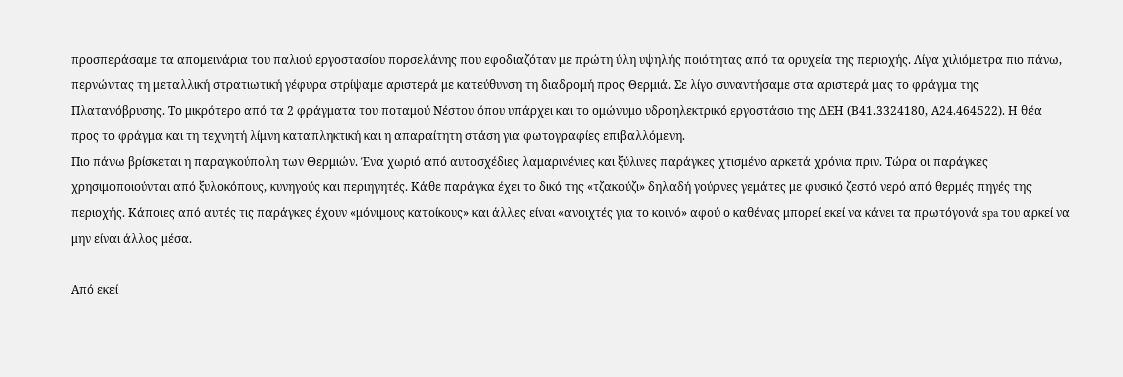προσπεράσαμε τα απομεινάρια του παλιού εργοστασίου πορσελάνης που εφοδιαζόταν με πρώτη ύλη υψηλής ποιότητας από τα ορυχεία της περιοχής. Λίγα χιλιόμετρα πιο πάνω, περνώντας τη μεταλλική στρατιωτική γέφυρα στρίψαμε αριστερά με κατεύθυνση τη διαδρομή προς Θερμιά. Σε λίγο συναντήσαμε στα αριστερά μας το φράγμα της Πλατανόβρυσης. Το μικρότερο από τα 2 φράγματα του ποταμού Νέστου όπου υπάρχει και το ομώνυμο υδροηλεκτρικό εργοστάσιο της ΔΕΗ (Β41.3324180, Α24.464522). Η θέα προς το φράγμα και τη τεχνητή λίμνη καταπληκτική και η απαραίτητη στάση για φωτογραφίες επιβαλλόμενη.
Πιο πάνω βρίσκεται η παραγκούπολη των Θερμιών. Ένα χωριό από αυτοσχέδιες λαμαρινένιες και ξύλινες παράγκες χτισμένο αρκετά χρόνια πριν. Τώρα οι παράγκες χρησιμοποιούνται από ξυλοκόπους, κυνηγούς και περιηγητές. Κάθε παράγκα έχει το δικό της «τζακούζι» δηλαδή γούρνες γεμάτες με φυσικό ζεστό νερό από θερμές πηγές της περιοχής. Κάποιες από αυτές τις παράγκες έχουν «μόνιμους κατοίκους» και άλλες είναι «ανοιχτές για το κοινό» αφού ο καθένας μπορεί εκεί να κάνει τα πρωτόγονά spa του αρκεί να μην είναι άλλος μέσα.

Από εκεί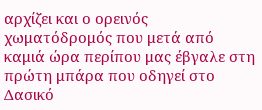αρχίζει και ο ορεινός χωματόδρομός που μετά από καμιά ώρα περίπου μας έβγαλε στη πρώτη μπάρα που οδηγεί στο Δασικό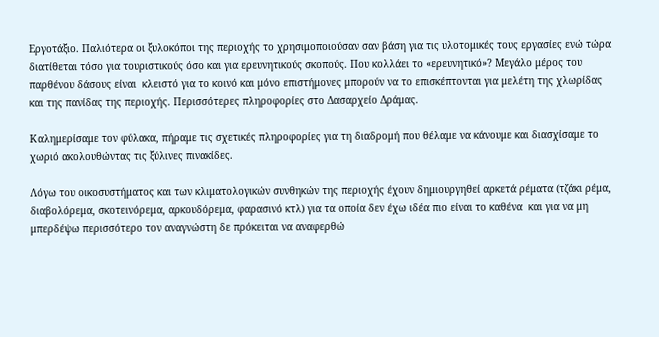Εργοτάξιο. Παλιότερα οι ξυλοκόποι της περιοχής το χρησιμοποιούσαν σαν βάση για τις υλοτομικές τους εργασίες ενώ τώρα διατίθεται τόσο για τουριστικούς όσο και για ερευνητικούς σκοπούς. Που κολλάει το «ερευνητικό»? Μεγάλο μέρος του παρθένου δάσους είναι  κλειστό για το κοινό και μόνο επιστήμονες μπορούν να το επισκέπτονται για μελέτη της χλωρίδας και της πανίδας της περιοχής. Περισσότερες πληροφορίες στο Δασαρχείο Δράμας.

Καλημερίσαμε τον φύλακα, πήραμε τις σχετικές πληροφορίες για τη διαδρομή που θέλαμε να κάνουμε και διασχίσαμε το χωριό ακολουθώντας τις ξύλινες πινακίδες.

Λόγω του οικοσυστήματος και των κλιματολογικών συνθηκών της περιοχής έχουν δημιουργηθεί αρκετά ρέματα (τζάκι ρέμα, διαβολόρεμα, σκοτεινόρεμα, αρκουδόρεμα, φαρασινό κτλ) για τα οποία δεν έχω ιδέα πιο είναι το καθένα  και για να μη μπερδέψω περισσότερο τον αναγνώστη δε πρόκειται να αναφερθώ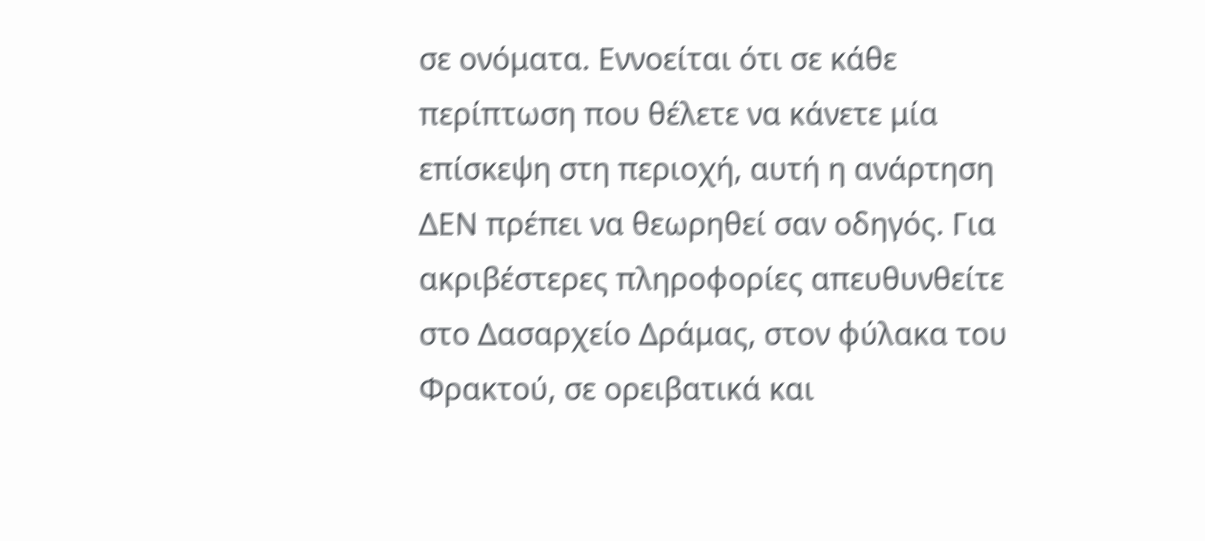σε ονόματα. Εννοείται ότι σε κάθε περίπτωση που θέλετε να κάνετε μία επίσκεψη στη περιοχή, αυτή η ανάρτηση ΔΕΝ πρέπει να θεωρηθεί σαν οδηγός. Για ακριβέστερες πληροφορίες απευθυνθείτε στο Δασαρχείο Δράμας, στον φύλακα του Φρακτού, σε ορειβατικά και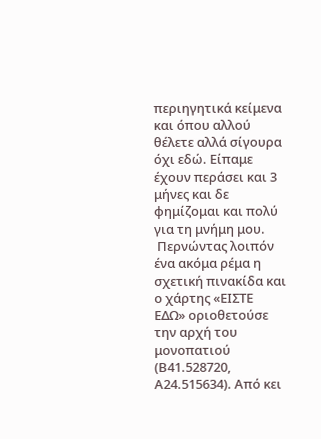περιηγητικά κείμενα και όπου αλλού θέλετε αλλά σίγουρα όχι εδώ. Είπαμε έχουν περάσει και 3 μήνες και δε φημίζομαι και πολύ για τη μνήμη μου.
 Περνώντας λοιπόν ένα ακόμα ρέμα η σχετική πινακίδα και ο χάρτης «ΕΙΣΤΕ ΕΔΩ» οριοθετούσε την αρχή του μονοπατιού (Β41.528720, Α24.515634). Από κει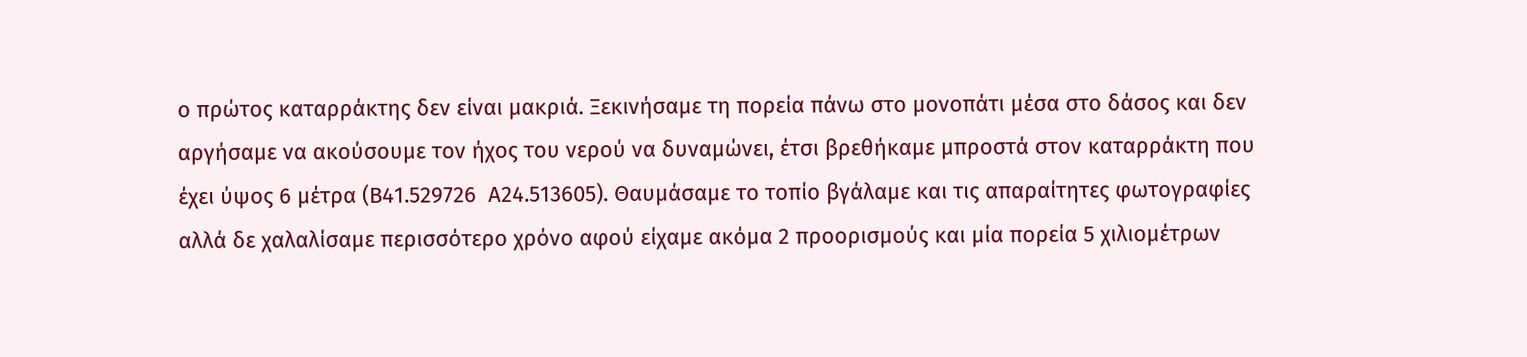ο πρώτος καταρράκτης δεν είναι μακριά. Ξεκινήσαμε τη πορεία πάνω στο μονοπάτι μέσα στο δάσος και δεν αργήσαμε να ακούσουμε τον ήχος του νερού να δυναμώνει, έτσι βρεθήκαμε μπροστά στον καταρράκτη που έχει ύψος 6 μέτρα (Β41.529726  Α24.513605). Θαυμάσαμε το τοπίο βγάλαμε και τις απαραίτητες φωτογραφίες αλλά δε χαλαλίσαμε περισσότερο χρόνο αφού είχαμε ακόμα 2 προορισμούς και μία πορεία 5 χιλιομέτρων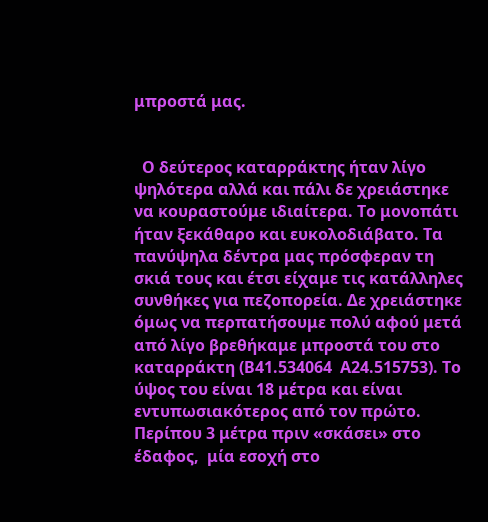μπροστά μας.


  Ο δεύτερος καταρράκτης ήταν λίγο ψηλότερα αλλά και πάλι δε χρειάστηκε να κουραστούμε ιδιαίτερα. Το μονοπάτι ήταν ξεκάθαρο και ευκολοδιάβατο. Τα πανύψηλα δέντρα μας πρόσφεραν τη σκιά τους και έτσι είχαμε τις κατάλληλες  συνθήκες για πεζοπορεία. Δε χρειάστηκε όμως να περπατήσουμε πολύ αφού μετά από λίγο βρεθήκαμε μπροστά του στο καταρράκτη (Β41.534064  Α24.515753). Το ύψος του είναι 18 μέτρα και είναι εντυπωσιακότερος από τον πρώτο. Περίπου 3 μέτρα πριν «σκάσει» στο έδαφος,  μία εσοχή στο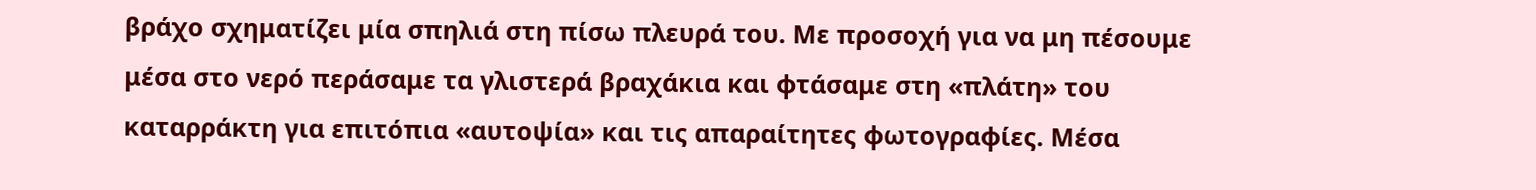βράχο σχηματίζει μία σπηλιά στη πίσω πλευρά του. Με προσοχή για να μη πέσουμε μέσα στο νερό περάσαμε τα γλιστερά βραχάκια και φτάσαμε στη «πλάτη» του καταρράκτη για επιτόπια «αυτοψία» και τις απαραίτητες φωτογραφίες. Μέσα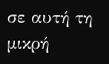σε αυτή τη μικρή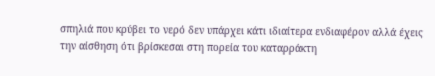σπηλιά που κρύβει το νερό δεν υπάρχει κάτι ιδιαίτερα ενδιαφέρον αλλά έχεις την αίσθηση ότι βρίσκεσαι στη πορεία του καταρράκτη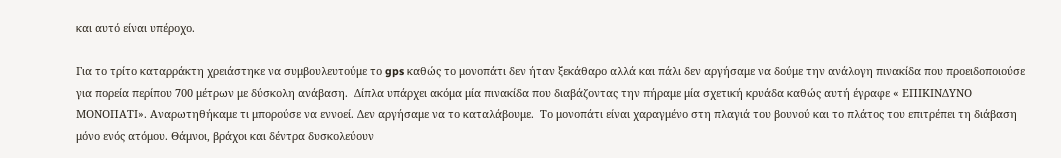και αυτό είναι υπέροχο.

Για το τρίτο καταρράκτη χρειάστηκε να συμβουλευτούμε το gps καθώς το μονοπάτι δεν ήταν ξεκάθαρο αλλά και πάλι δεν αργήσαμε να δούμε την ανάλογη πινακίδα που προειδοποιούσε για πορεία περίπου 700 μέτρων με δύσκολη ανάβαση.  Δίπλα υπάρχει ακόμα μία πινακίδα που διαβάζοντας την πήραμε μία σχετική κρυάδα καθώς αυτή έγραφε « ΕΠΙΚΙΝΔΥΝΟ ΜΟΝΟΠΑΤΙ». Αναρωτηθήκαμε τι μπορούσε να εννοεί. Δεν αργήσαμε να το καταλάβουμε.  Το μονοπάτι είναι χαραγμένο στη πλαγιά του βουνού και το πλάτος του επιτρέπει τη διάβαση μόνο ενός ατόμου. Θάμνοι, βράχοι και δέντρα δυσκολεύουν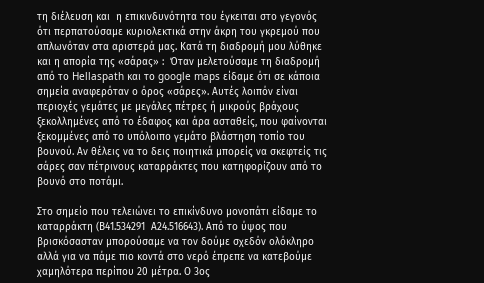τη διέλευση και  η επικινδυνότητα του έγκειται στο γεγονός ότι περπατούσαμε κυριολεκτικά στην άκρη του γκρεμού που απλωνόταν στα αριστερά μας. Κατά τη διαδρομή μου λύθηκε και η απορία της «σάρας» :  Όταν μελετούσαμε τη διαδρομή από το Hellaspath και το google maps είδαμε ότι σε κάποια σημεία αναφερόταν ο όρος «σάρες». Αυτές λοιπόν είναι περιοχές γεμάτες με μεγάλες πέτρες ή μικρούς βράχους ξεκολλημένες από το έδαφος και άρα ασταθείς, που φαίνονται ξεκομμένες από το υπόλοιπο γεμάτο βλάστηση τοπίο του βουνού. Αν θέλεις να το δεις ποιητικά μπορείς να σκεφτείς τις σάρες σαν πέτρινους καταρράκτες που κατηφορίζουν από το βουνό στο ποτάμι.

Στο σημείο που τελειώνει το επικίνδυνο μονοπάτι είδαμε το καταρράκτη (Β41.534291  Α24.516643). Από το ύψος που βρισκόσασταν μπορούσαμε να τον δούμε σχεδόν ολόκληρο αλλά για να πάμε πιο κοντά στο νερό έπρεπε να κατεβούμε χαμηλότερα περίπου 20 μέτρα. Ο 3ος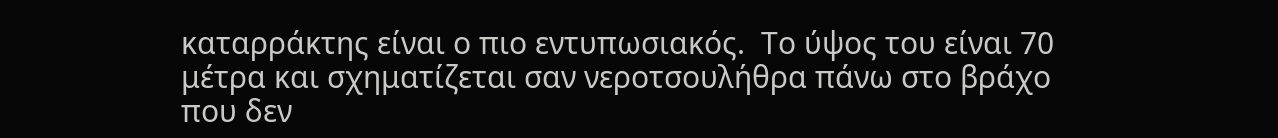καταρράκτης είναι ο πιο εντυπωσιακός.  Το ύψος του είναι 70 μέτρα και σχηματίζεται σαν νεροτσουλήθρα πάνω στο βράχο που δεν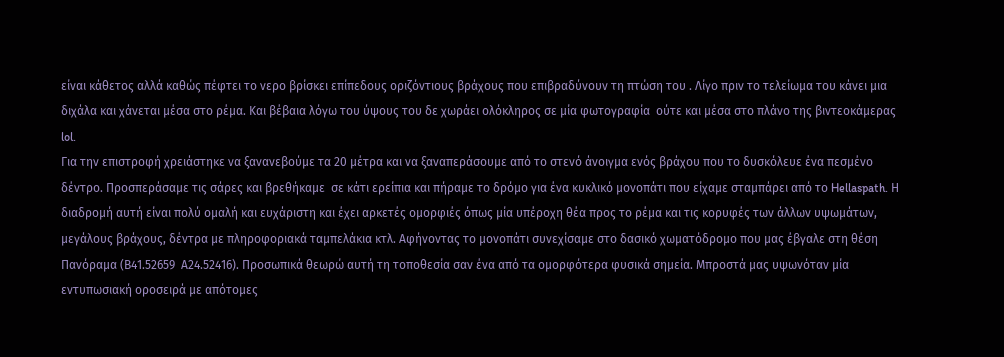είναι κάθετος αλλά καθώς πέφτει το νερο βρίσκει επίπεδους οριζόντιους βράχους που επιβραδύνουν τη πτώση του . Λίγο πριν το τελείωμα του κάνει μια διχάλα και χάνεται μέσα στο ρέμα. Και βέβαια λόγω του ύψους του δε χωράει ολόκληρος σε μία φωτογραφία  ούτε και μέσα στο πλάνο της βιντεοκάμερας lol.
Για την επιστροφή χρειάστηκε να ξανανεβούμε τα 20 μέτρα και να ξαναπεράσουμε από το στενό άνοιγμα ενός βράχου που το δυσκόλευε ένα πεσμένο δέντρο. Προσπεράσαμε τις σάρες και βρεθήκαμε  σε κάτι ερείπια και πήραμε το δρόμο για ένα κυκλικό μονοπάτι που είχαμε σταμπάρει από το Hellaspath. Η διαδρομή αυτή είναι πολύ ομαλή και ευχάριστη και έχει αρκετές ομορφιές όπως μία υπέροχη θέα προς το ρέμα και τις κορυφές των άλλων υψωμάτων, μεγάλους βράχους, δέντρα με πληροφοριακά ταμπελάκια κτλ. Αφήνοντας το μονοπάτι συνεχίσαμε στο δασικό χωματόδρομο που μας έβγαλε στη θέση Πανόραμα (Β41.52659  Α24.52416). Προσωπικά θεωρώ αυτή τη τοποθεσία σαν ένα από τα ομορφότερα φυσικά σημεία. Μπροστά μας υψωνόταν μία εντυπωσιακή οροσειρά με απότομες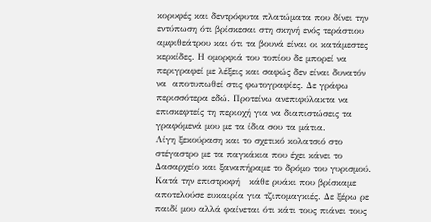κορυφές και δεντρόφυτα πλατώματα που δίνει την εντύπωση ότι βρίσκεσαι στη σκηνή ενός τεράστιου αμφιθεάτρου και ότι τα βουνά είναι οι κατάμεστες κερκίδες. Η ομορφιά του τοπίου δε μπορεί να περιγραφεί με λέξεις και σαφώς δεν είναι δυνατόν να  αποτυπωθεί στις φωτογραφίες. Δε γράφω περισσότερα εδώ. Προτείνω ανεπιφύλακτα να επισκεφτείς τη περιοχή για να διαπιστώσεις τα γραφόμενά μου με τα ίδια σου τα μάτια.
Λίγη ξεκούραση και το σχετικό κολατσιό στο στέγαστρο με τα παγκάκια που έχει κάνει το Δασαρχείο και ξαναπήραμε το δρόμο του γυρισμού. Κατά την επιστροφή   κάθε ρυάκι που βρίσκαμε αποτελούσε ευκαιρία για τζιπομαγκιές. Δε ξέρω ρε παιδί μου αλλά φαίνεται ότι κάτι τους πιάνει τους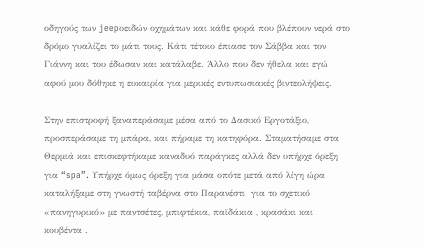οδηγούς των jeepοειδών οχημάτων και κάθε φορά που βλέπουν νερά στο δρόμο γυαλίζει το μάτι τους. Κάτι τέτοιο έπιασε τον Σάββα και τον Γιάννη και του έδωσαν και κατάλαβε. Άλλο που δεν ήθελα και εγώ αφού μου δόθηκε η ευκαιρία για μερικές εντυπωσιακές βιντεολήψεις.

Στην επιστροφή ξαναπεράσαμε μέσα από το Δασικό Εργοτάξιο, προσπεράσαμε τη μπάρα, και πήραμε τη κατηφόρα. Σταματήσαμε στα Θερμιά και επισκεφτήκαμε καναδυό παράγκες αλλά δεν υπήρχε όρεξη για “spa”. Υπήρχε όμως όρεξη για μάσα οπότε μετά από λίγη ώρα καταλήξαμε στη γνωστή ταβέρνα στο Παρανέστι  για το σχετικό «πανηγυρικό» με παντσέτες, μπιφτέκια, παϊδάκια , κρασάκι και κουβέντα .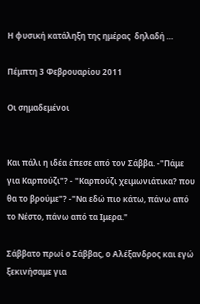Η φυσική κατάληξη της ημέρας  δηλαδή …

Πέμπτη 3 Φεβρουαρίου 2011

Οι σημαδεμένοι


Και πάλι η ιδέα έπεσε από τον Σάββα. -"Πάμε για Καρπούζι"? - "Καρπούζι χειμωνιάτικα? που θα το βρούμε"? -"Να εδώ πιο κάτω, πάνω από το Νέστο, πάνω από τα Ιμερα."

Σάββατο πρωί ο Σάββας, ο Αλέξανδρος και εγώ ξεκινήσαμε για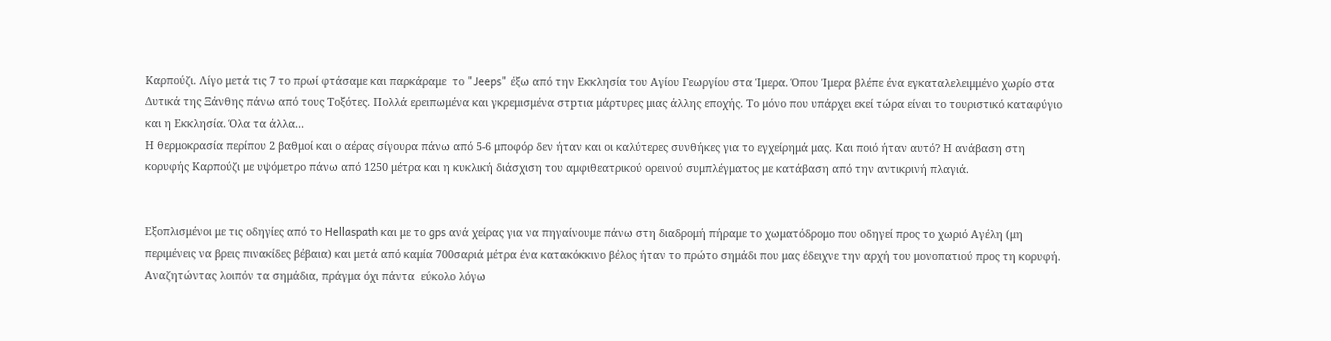Καρπούζι. Λίγο μετά τις 7 το πρωί φτάσαμε και παρκάραμε  το "Jeeps" έξω από την Εκκλησία του Αγίου Γεωργίου στα Ίμερα. Όπου Ίμερα βλέπε ένα εγκαταλελειμμένο χωρίο στα Δυτικά της Ξάνθης πάνω από τους Τοξότες. Πολλά ερειπωμένα και γκρεμισμένα στpτια μάρτυρες μιας άλλης εποχής. Το μόνο που υπάρχει εκεί τώρα είναι το τουριστικό καταφύγιο και η Εκκλησία. Όλα τα άλλα...
Η θερμοκρασία περίπου 2 βαθμοί και ο αέρας σίγουρα πάνω από 5-6 μποφόρ δεν ήταν και οι καλύτερες συνθήκες για το εγχείρημά μας. Και ποιό ήταν αυτό? Η ανάβαση στη  κορυφής Καρπούζι με υψόμετρο πάνω από 1250 μέτρα και η κυκλική διάσχιση του αμφιθεατρικού ορεινού συμπλέγματος με κατάβαση από την αντικρινή πλαγιά.


Εξοπλισμένοι με τις οδηγίες από το Hellaspath και με το gps ανά χείρας για να πηγαίνουμε πάνω στη διαδρομή πήραμε το χωματόδρομο που οδηγεί προς το χωριό Αγέλη (μη περιμένεις να βρεις πινακίδες βέβαια) και μετά από καμία 700σαριά μέτρα ένα κατακόκκινο βέλος ήταν το πρώτο σημάδι που μας έδειχνε την αρχή του μονοπατιού προς τη κορυφή. Αναζητώντας λοιπόν τα σημάδια, πράγμα όχι πάντα  εύκολο λόγω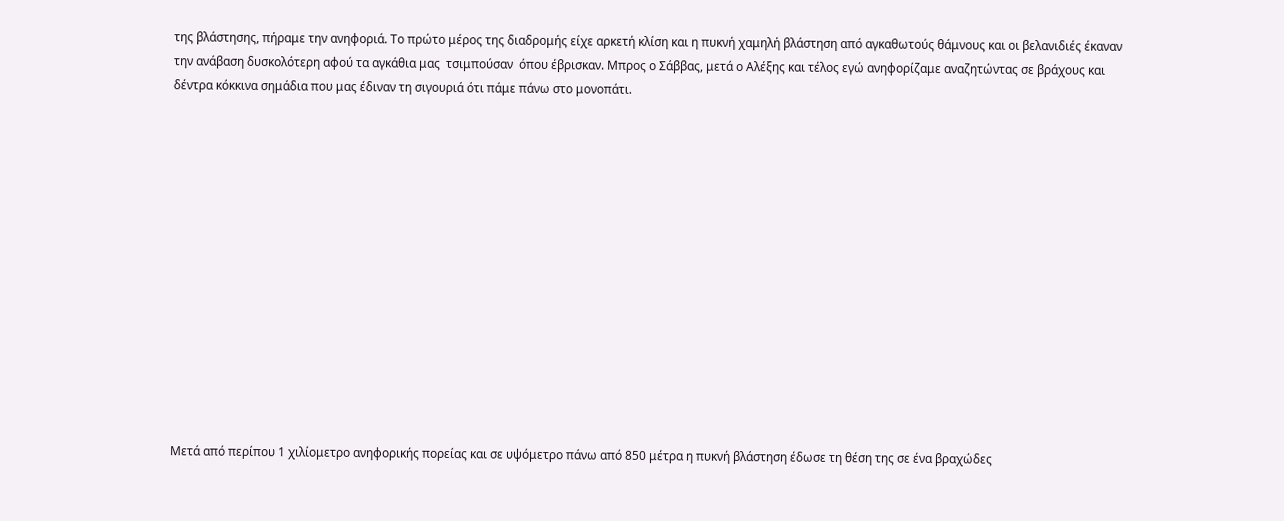της βλάστησης, πήραμε την ανηφοριά. Το πρώτο μέρος της διαδρομής είχε αρκετή κλίση και η πυκνή χαμηλή βλάστηση από αγκαθωτούς θάμνους και οι βελανιδιές έκαναν την ανάβαση δυσκολότερη αφού τα αγκάθια μας  τσιμπούσαν  όπου έβρισκαν. Μπρος ο Σάββας, μετά ο Αλέξης και τέλος εγώ ανηφορίζαμε αναζητώντας σε βράχους και δέντρα κόκκινα σημάδια που μας έδιναν τη σιγουριά ότι πάμε πάνω στο μονοπάτι.














Μετά από περίπου 1 χιλίομετρο ανηφορικής πορείας και σε υψόμετρο πάνω από 850 μέτρα η πυκνή βλάστηση έδωσε τη θέση της σε ένα βραχώδες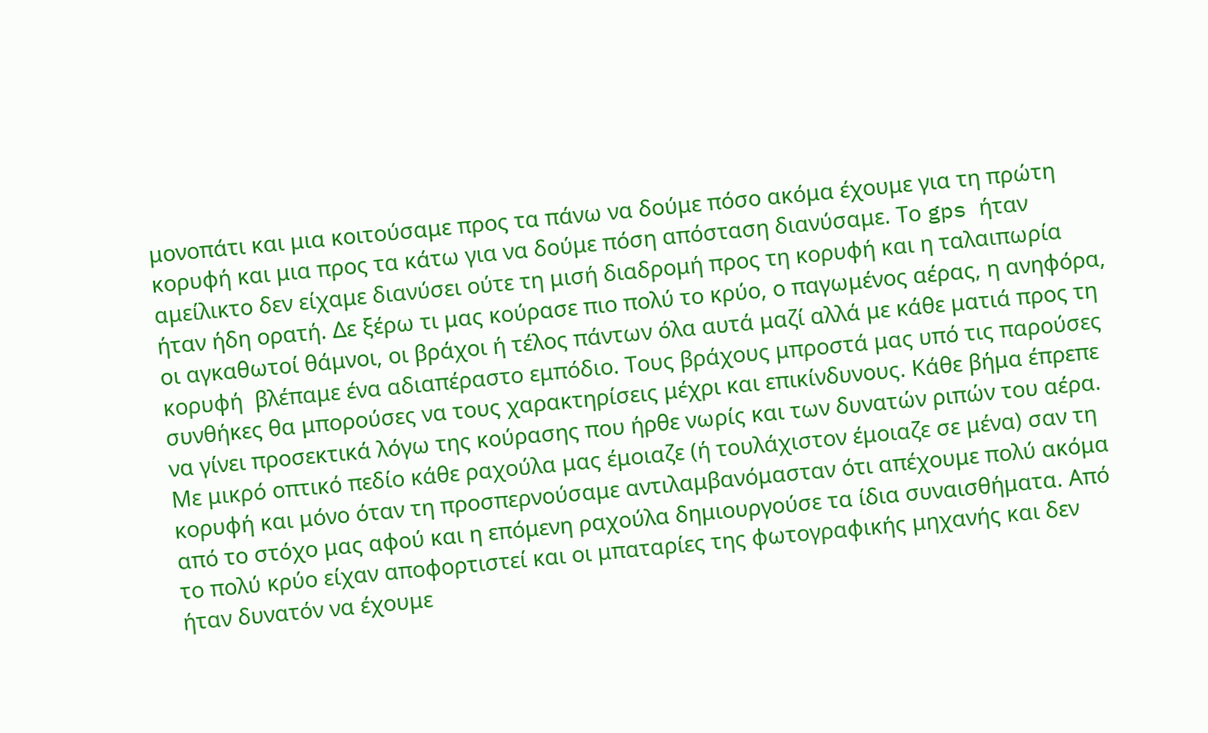μονοπάτι και μια κοιτούσαμε προς τα πάνω να δούμε πόσο ακόμα έχουμε για τη πρώτη κορυφή και μια προς τα κάτω για να δούμε πόση απόσταση διανύσαμε. Το gps ήταν αμείλικτο δεν είχαμε διανύσει ούτε τη μισή διαδρομή προς τη κορυφή και η ταλαιπωρία ήταν ήδη ορατή. Δε ξέρω τι μας κούρασε πιο πολύ το κρύο, ο παγωμένος αέρας, η ανηφόρα, οι αγκαθωτοί θάμνοι, οι βράχοι ή τέλος πάντων όλα αυτά μαζί αλλά με κάθε ματιά προς τη κορυφή  βλέπαμε ένα αδιαπέραστο εμπόδιο. Τους βράχους μπροστά μας υπό τις παρούσες συνθήκες θα μπορούσες να τους χαρακτηρίσεις μέχρι και επικίνδυνους. Κάθε βήμα έπρεπε να γίνει προσεκτικά λόγω της κούρασης που ήρθε νωρίς και των δυνατών ριπών του αέρα. Με μικρό οπτικό πεδίο κάθε ραχούλα μας έμοιαζε (ή τουλάχιστον έμοιαζε σε μένα) σαν τη κορυφή και μόνο όταν τη προσπερνούσαμε αντιλαμβανόμασταν ότι απέχουμε πολύ ακόμα από το στόχο μας αφού και η επόμενη ραχούλα δημιουργούσε τα ίδια συναισθήματα. Από το πολύ κρύο είχαν αποφορτιστεί και οι μπαταρίες της φωτογραφικής μηχανής και δεν ήταν δυνατόν να έχουμε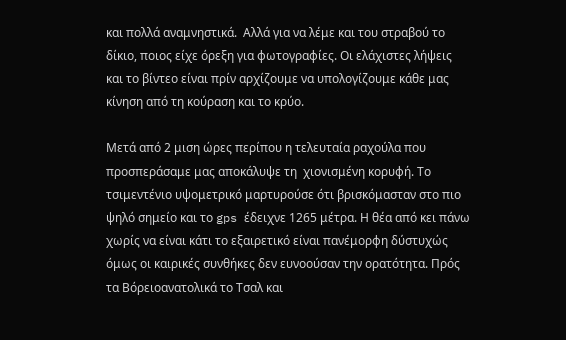και πολλά αναμνηστικά.  Αλλά για να λέμε και του στραβού το  δίκιο, ποιος είχε όρεξη για φωτογραφίες. Οι ελάχιστες λήψεις και το βίντεο είναι πρίν αρχίζουμε να υπολογίζουμε κάθε μας κίνηση από τη κούραση και το κρύο.

Μετά από 2 μιση ώρες περίπου η τελευταία ραχούλα που προσπεράσαμε μας αποκάλυψε τη  χιονισμένη κορυφή. Το τσιμεντένιο υψομετρικό μαρτυρούσε ότι βρισκόμασταν στο πιο ψηλό σημείο και το gps έδειχνε 1265 μέτρα. Η θέα από κει πάνω χωρίς να είναι κάτι το εξαιρετικό είναι πανέμορφη δύστυχώς όμως οι καιρικές συνθήκες δεν ευνοούσαν την ορατότητα. Πρός τα Βόρειοανατολικά το Τσαλ και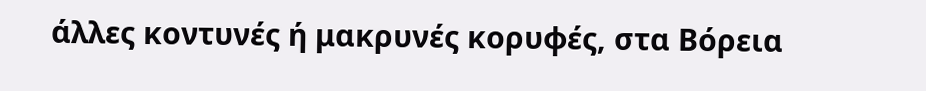άλλες κοντυνές ή μακρυνές κορυφές, στα Βόρεια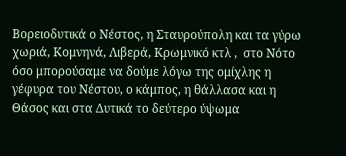Βορειοδυτικά ο Νέστος, η Σταυρούπολη και τα γύρω χωριά, Κομνηνά, Λιβερά, Κρωμνικό κτλ ,  στο Νότο όσο μπορούσαμε να δούμε λόγω της ομίχλης η γέφυρα του Νέστου, ο κάμπος, η θάλλασα και η Θάσος και στα Δυτικά το δεύτερο ύψωμα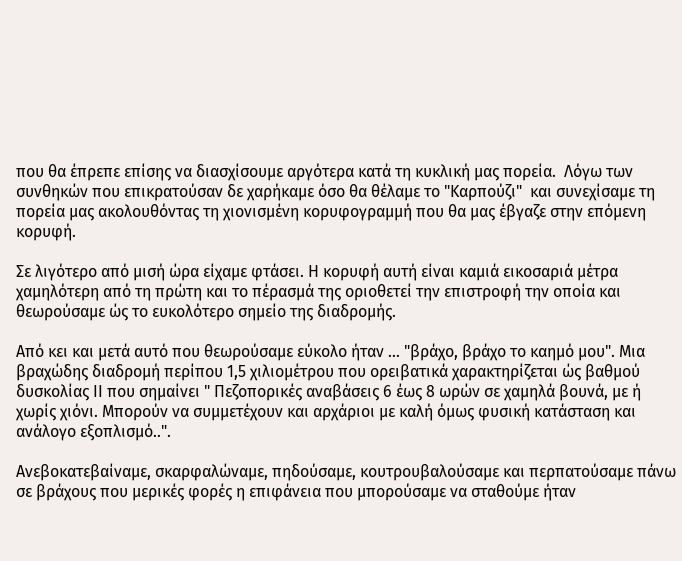που θα έπρεπε επίσης να διασχίσουμε αργότερα κατά τη κυκλική μας πορεία.  Λόγω των συνθηκών που επικρατούσαν δε χαρήκαμε όσο θα θέλαμε το "Καρπούζι"  και συνεχίσαμε τη πορεία μας ακολουθόντας τη χιονισμένη κορυφογραμμή που θα μας έβγαζε στην επόμενη κορυφή.

Σε λιγότερο από μισή ώρα είχαμε φτάσει. Η κορυφή αυτή είναι καμιά εικοσαριά μέτρα χαμηλότερη από τη πρώτη και το πέρασμά της οριοθετεί την επιστροφή την οποία και θεωρούσαμε ώς το ευκολότερο σημείο της διαδρομής.

Από κει και μετά αυτό που θεωρούσαμε εύκολο ήταν ... "βράχο, βράχο το καημό μου". Μια βραχώδης διαδρομή περίπου 1,5 χιλιομέτρου που ορειβατικά χαρακτηρίζεται ώς βαθμού δυσκολίας ΙΙ που σημαίνει " Πεζοπορικές αναβάσεις 6 έως 8 ωρών σε χαμηλά βουνά, με ή χωρίς χιόνι. Μπορούν να συμμετέχουν και αρχάριοι με καλή όμως φυσική κατάσταση και ανάλογο εξοπλισμό..".

Ανεβοκατεβαίναμε, σκαρφαλώναμε, πηδούσαμε, κουτρουβαλούσαμε και περπατούσαμε πάνω σε βράχους που μερικές φορές η επιφάνεια που μπορούσαμε να σταθούμε ήταν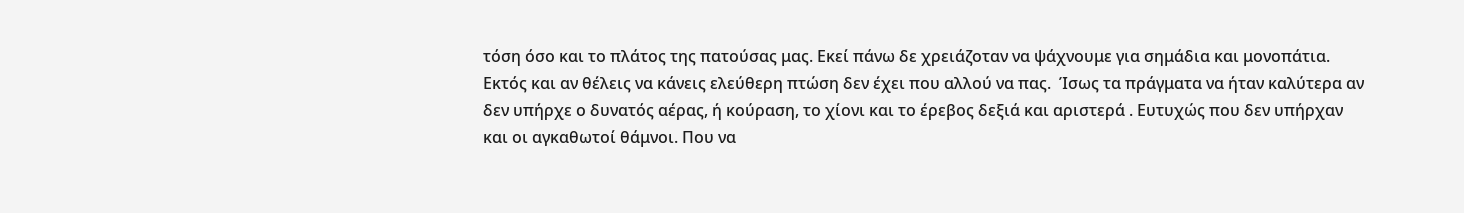τόση όσο και το πλάτος της πατούσας μας. Εκεί πάνω δε χρειάζοταν να ψάχνουμε για σημάδια και μονοπάτια. Εκτός και αν θέλεις να κάνεις ελεύθερη πτώση δεν έχει που αλλού να πας.  Ίσως τα πράγματα να ήταν καλύτερα αν δεν υπήρχε ο δυνατός αέρας, ή κούραση, το χίονι και το έρεβος δεξιά και αριστερά . Ευτυχώς που δεν υπήρχαν και οι αγκαθωτοί θάμνοι. Που να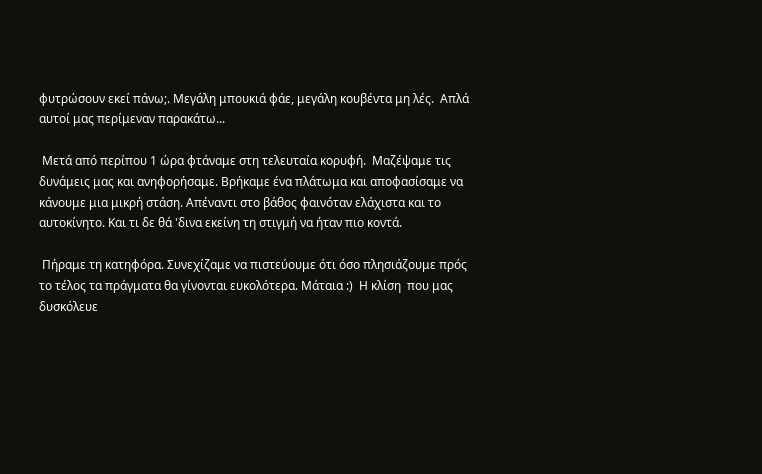φυτρώσουν εκεί πάνω;. Μεγάλη μπουκιά φάε, μεγάλη κουβέντα μη λές.  Απλά αυτοί μας περίμεναν παρακάτω...

 Μετά από περίπου 1 ώρα φτάναμε στη τελευταία κορυφή.  Μαζέψαμε τις δυνάμεις μας και ανηφορήσαμε. Βρήκαμε ένα πλάτωμα και αποφασίσαμε να κάνουμε μια μικρή στάση. Απέναντι στο βάθος φαινόταν ελάχιστα και το αυτοκίνητο. Και τι δε θά 'δινα εκείνη τη στιγμή να ήταν πιο κοντά.

 Πήραμε τη κατηφόρα. Συνεχίζαμε να πιστεύουμε ότι όσο πλησιάζουμε πρός το τέλος τα πράγματα θα γίνονται ευκολότερα. Μάταια :)  Η κλίση  που μας δυσκόλευε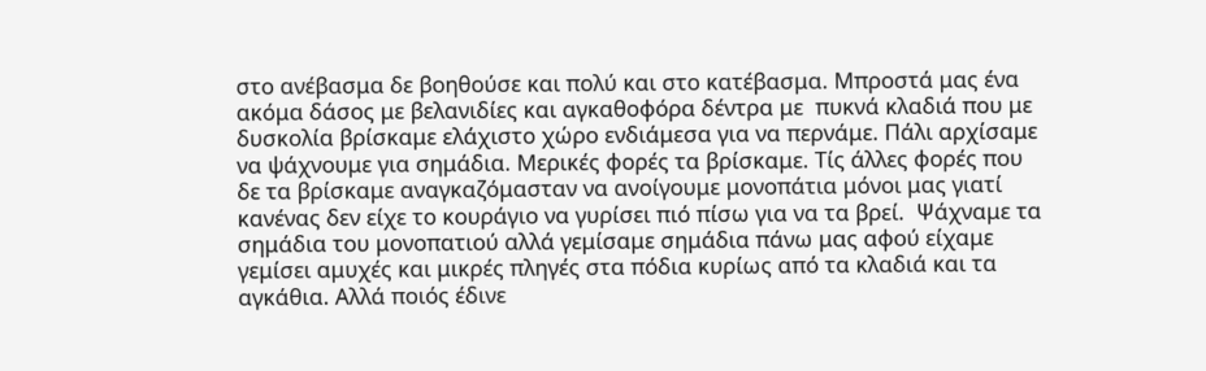στο ανέβασμα δε βοηθούσε και πολύ και στο κατέβασμα. Μπροστά μας ένα ακόμα δάσος με βελανιδίες και αγκαθοφόρα δέντρα με  πυκνά κλαδιά που με δυσκολία βρίσκαμε ελάχιστο χώρο ενδιάμεσα για να περνάμε. Πάλι αρχίσαμε να ψάχνουμε για σημάδια. Μερικές φορές τα βρίσκαμε. Τίς άλλες φορές που δε τα βρίσκαμε αναγκαζόμασταν να ανοίγουμε μονοπάτια μόνοι μας γιατί κανένας δεν είχε το κουράγιο να γυρίσει πιό πίσω για να τα βρεί.  Ψάχναμε τα σημάδια του μονοπατιού αλλά γεμίσαμε σημάδια πάνω μας αφού είχαμε γεμίσει αμυχές και μικρές πληγές στα πόδια κυρίως από τα κλαδιά και τα αγκάθια. Αλλά ποιός έδινε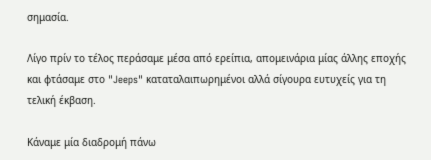σημασία.

Λίγο πρίν το τέλος περάσαμε μέσα από ερείπια, απομεινάρια μίας άλλης εποχής και φτάσαμε στο "Jeeps" καταταλαιπωρημένοι αλλά σίγουρα ευτυχείς για τη τελική έκβαση.

Κάναμε μία διαδρομή πάνω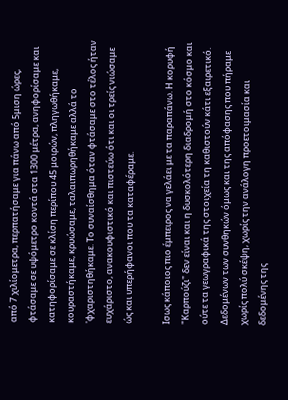από 7 χιλίομετρα, περπατήσαμε για πάνω από 5μιση ώρες, φτάσαμε σε υψόμετρο κοντά στα 1300 μέτρα, ανηφορίσαμε και κατηφορίσαμε σε κλίση περίπου 45 μοιρών, πληγωθήκαμε, κουραστήκαμε, κρυώσαμε, ταλαιπωρηθήκαμε αλλά το 'φχαριστηθήκαμε. Το συναίσθημα όταν φτάσαμε στο τέλος ήταν ευχάριστο, ανακουφιστικό και πιστεύω ότι και οι τρείς νιώσαμε ώς και υπερήφανοι που τα καταφέραμε.

Ισως κάποιος πιο έμπειρος να γελάει με τα παραπάνω. Η κορυφή "Καρπούζι" δεν είναι και η δυσκολότερη διαδρομή στο κόσμο και ούτε τα γεωγραφικά της στοιχεία τη καθιστούν κάτι εξαιρετικό. Δεδομένων των συνθηκών όμως και της απόφασης που πήραμε χωρίς πολύ σκέψη, χωρίς την ανάλογη προετοιμασία και δεδομένης της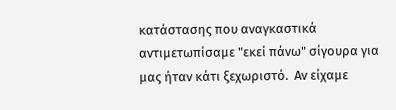κατάστασης που αναγκαστικά αντιμετωπίσαμε "εκεί πάνω" σίγουρα για μας ήταν κάτι ξεχωριστό.  Αν είχαμε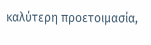καλύτερη προετοιμασία,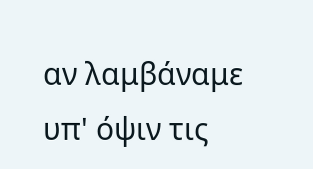αν λαμβάναμε υπ' όψιν τις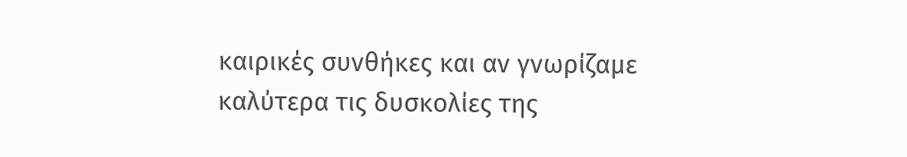καιρικές συνθήκες και αν γνωρίζαμε καλύτερα τις δυσκολίες της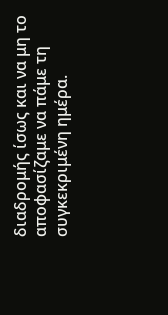διαδρομής ίσως και να μη το αποφασίζαμε να πάμε τη συγκεκριμένη ημέρα.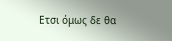Ετσι όμως δε θα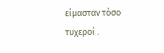είμασταν τόσο τυχεροί .